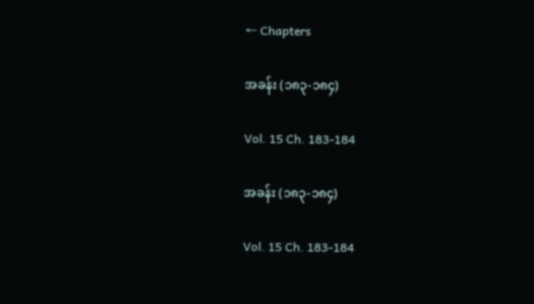← Chapters

အခန်း (၁၈၃-၁၈၄)

Vol. 15 Ch. 183-184

အခန်း (၁၈၃-၁၈၄)

Vol. 15 Ch. 183-184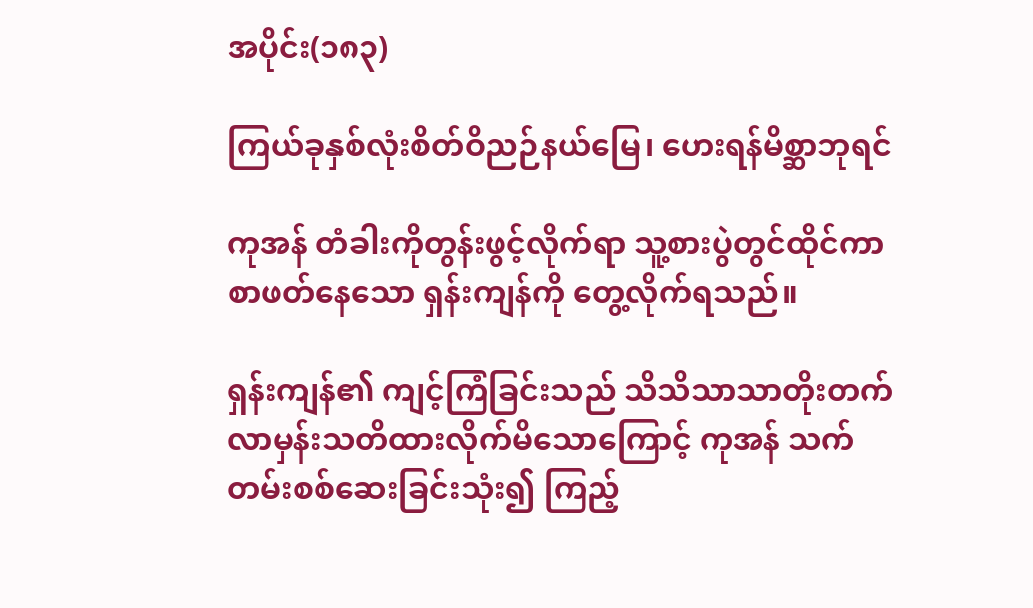အပိုင်း(၁၈၃)

ကြယ်ခုနှစ်လုံးစိတ်ဝိညဉ်နယ်မြေ၊ ဟေးရန်မိစ္ဆာဘုရင်

ကုအန် တံခါးကိုတွန်းဖွင့်လိုက်ရာ သူ့စားပွဲတွင်ထိုင်ကာ စာဖတ်နေသော ရှန်းကျန်ကို တွေ့လိုက်ရသည်။

ရှန်းကျန်၏ ကျင့်ကြံခြင်းသည် သိသိသာသာတိုးတက်လာမှန်းသတိထားလိုက်မိသောကြောင့် ကုအန် သက်တမ်းစစ်ဆေးခြင်းသုံး၍ ကြည့်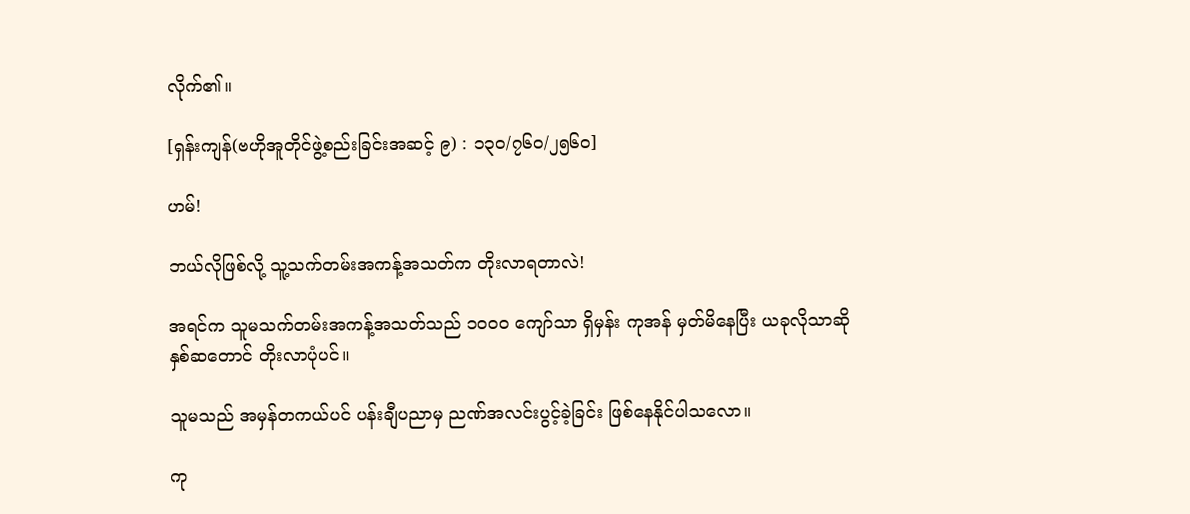လိုက်၏။

[ရှန်းကျန်(ဗဟိုအူတိုင်ဖွဲ့စည်းခြင်းအဆင့် ၉) : ၁၃၀/၇၆၀/၂၅၆၀]

ဟမ်!

ဘယ်လိုဖြစ်လို့ သူ့သက်တမ်းအကန့်အသတ်က တိုးလာရတာလဲ!

အရင်က သူမသက်တမ်းအကန့်အသတ်သည် ၁၀၀၀ ကျော်သာ ရှိမှန်း ကုအန် မှတ်မိနေပြီး ယခုလိုသာဆို နှစ်ဆတောင် တိုးလာပုံပင်။

သူမသည် အမှန်တကယ်ပင် ပန်းချီပညာမှ ညဏ်အလင်းပွင့်ခဲ့ခြင်း ဖြစ်နေနိုင်ပါသလော။

ကု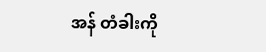အန် တံခါးကို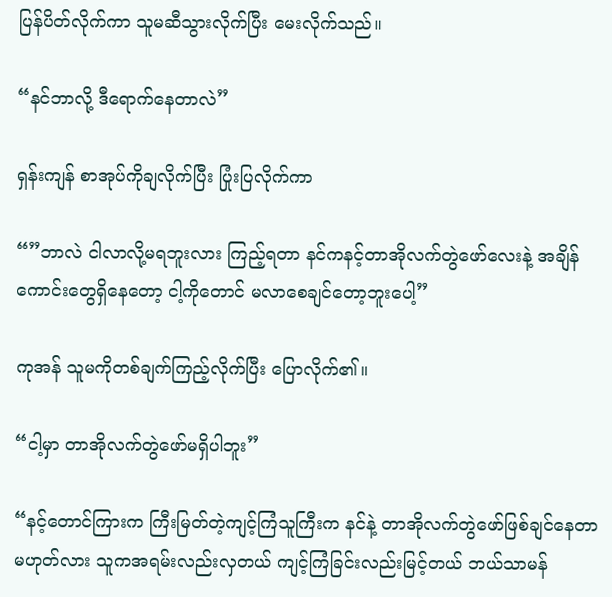ပြန်ပိတ်လိုက်ကာ သူမဆီသွားလိုက်ပြီး မေးလိုက်သည်။

“နင်ဘာလို့ ဒီရောက်နေတာလဲ”

ရှန်းကျန် စာအုပ်ကိုချလိုက်ပြီး ပြုံးပြလိုက်ကာ

“”ဘာလဲ ငါလာလို့မရဘူးလား ကြည့်ရတာ နင်ကနင့်တာအိုလက်တွဲဖော်လေးနဲ့ အချိန်ကောင်းတွေရှိနေတော့ ငါ့ကိုတောင် မလာစေချင်တော့ဘူးပေါ့”

ကုအန် သူမကိုတစ်ချက်ကြည့်လိုက်ပြီး ပြောလိုက်၏။

“ငါ့မှာ တာအိုလက်တွဲဖော်မရှိပါဘူး”

“နင့်တောင်ကြားက ကြီးမြတ်တဲ့ကျင့်ကြံသူကြီးက နင်နဲ့ တာအိုလက်တွဲဖော်ဖြစ်ချင်နေတာမဟုတ်လား သူကအရမ်းလည်းလှတယ် ကျင့်ကြံခြင်းလည်းမြင့်တယ် ဘယ်သာမန်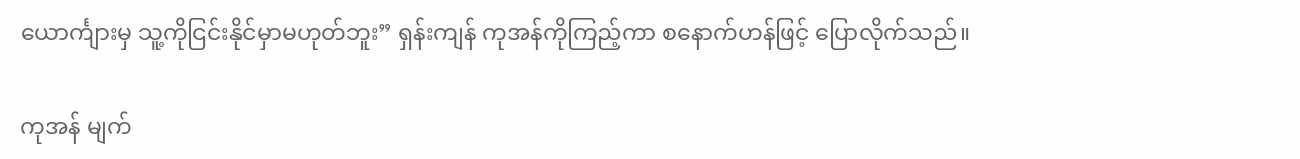ယောင်္ကျားမှ သူ့ကိုငြင်းနိုင်မှာမဟုတ်ဘူး” ရှန်းကျန် ကုအန်ကိုကြည့်ကာ စနောက်ဟန်ဖြင့် ပြောလိုက်သည်။

ကုအန် မျက်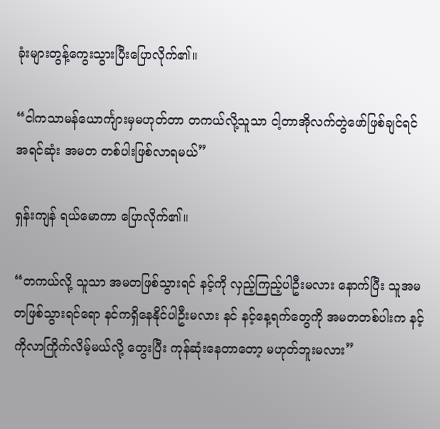ခုံးများတွန့်ကွေးသွားပြီးပြောလိုက်၏။

“ငါကသာမန်ယောင်္ကျားမှမဟုတ်တာ တကယ်လို့သူသာ ငါ့တာအိုလက်တွဲဖော်ဖြစ်ချင်ရင် အရင်ဆုံး အမတ တစ်ပါးဖြစ်လာရမယ်”

ရှန်းကျန် ရယ်မောကာ ပြောလိုက်၏။

“တကယ်လို့ သူသာ အမတဖြစ်သွားရင် နင့်ကို လှည့်ကြည့်ပါဦးမလား နောက်ပြီး သူအမတဖြစ်သွားရင်ရော နင်ကရှိနေနိုင်ပါဦးမလား နင် နင့်နေ့ရက်တွေကို အမတတစ်ပါးက နင့်ကိုလာကြိုက်လိမ့်မယ်လို့ တွေးပြီး ကုန်ဆုံးနေတာတော့ မဟုတ်ဘူးမလား”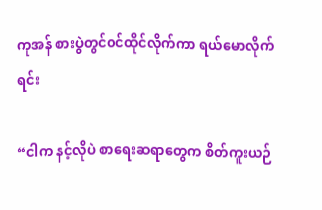ကုအန် စားပွဲတွင်၀င်ထိုင်လိုက်ကာ ရယ်မောလိုက်ရင်း

“ငါက နင့်လိုပဲ စာ‌ရေးဆရာတွေက စိတ်ကူးယဉ်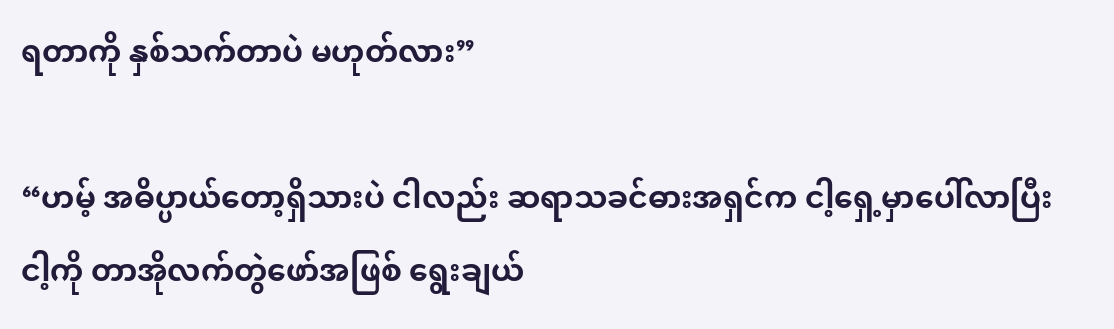ရတာကို နှစ်သက်တာပဲ မဟုတ်လား”

“ဟမ့် အဓိပ္ပာယ်တော့ရှိသားပဲ ငါလည်း ဆရာသခင်ဓားအရှင်က ငါ့ရှေ့မှာပေါ်လာပြီး ငါ့ကို တာအိုလက်တွဲဖော်အဖြစ် ရွေးချယ်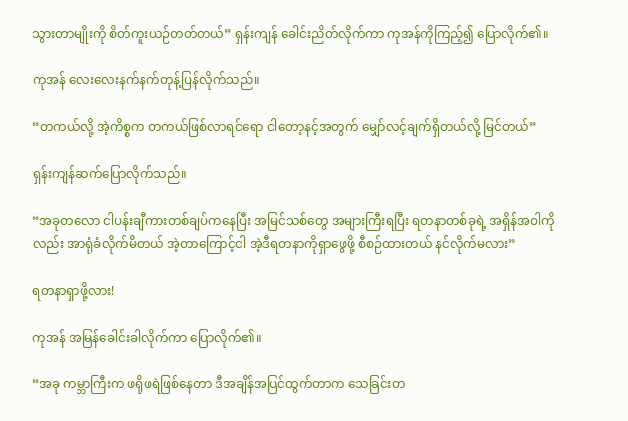သွားတာမျိုးကို စိတ်ကူးယဉ်တတ်တယ်” ရှန်းကျန် ခေါင်းညိတ်လိုက်ကာ ကုအန်ကိုကြည့်၍ ပြောလိုက်၏။

ကုအန် လေးလေးနက်နက်တုန့်ပြန်လိုက်သည်။

“တကယ်လို့ အဲ့ကိစ္စက တကယ်ဖြစ်လာရင်ရော ငါတော့နင့်အတွက် မျှော်လင့်ချက်ရှိတယ်လို့ မြင်တယ်”

ရှန်းကျန်ဆက်ပြောလိုက်သည်။

“အခုတလော ငါပန်းချီကားတစ်ချပ်ကနေပြီး အမြင်သစ်တွေ အများကြီးရပြီး ရတနာတစ်ခုရဲ့ အရှိန်အဝါကိုလည်း အာရုံခံလိုက်မိတယ် အဲ့တာကြောင့်ငါ အဲ့ဒီရတနာကိုရှာဖွေဖို့ စီစဉ်ထားတယ် နင်လိုက်မလား”

ရတနာရှာဖို့လား!

ကုအန် အမြန်ခေါင်းခါလိုက်ကာ ပြောလိုက်၏။

“အခု ကမ္ဘာကြီးက ဖရိုဖရဲဖြစ်နေတာ ဒီအချိန်အပြင်ထွက်တာက သေခြင်းတ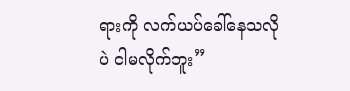ရားကို လက်ယပ်ခေါ်နေသလိုပဲ ငါမလိုက်ဘူး”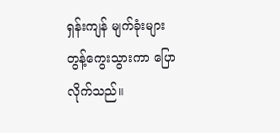ရှန်းကျန် မျက်ခုံးများတွန့်ကွေးသွားကာ ပြောလိုက်သည်။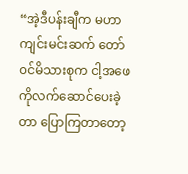“အဲ့ဒီပန်းချီက မဟာကျင်းမင်းဆက် တော်၀င်မိသားစုက ငါ့အဖေကိုလက်ဆောင်ပေးခဲ့တာ ပြောကြတာတော့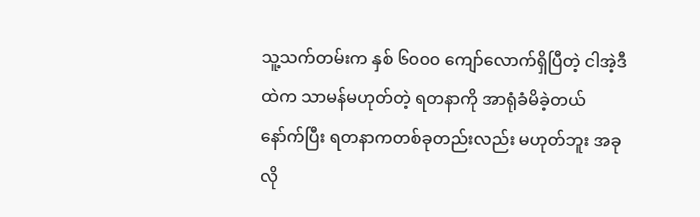သူ့သက်တမ်းက နှစ် ၆၀၀၀ ကျော်လောက်ရှိပြီတဲ့ ငါအဲ့ဒီထဲက သာမန်မဟုတ်တဲ့ ရတနာကို အာရုံခံမိခဲ့တယ် နော်က်ပြီး ရတနာကတစ်ခုတည်းလည်း မဟုတ်ဘူး အခုလို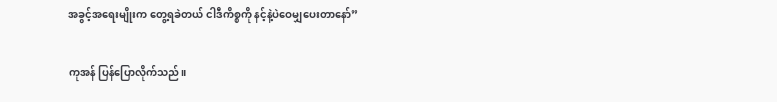အခွင့်အရေးမျိုးက တွေ့ရခဲတယ် ငါဒီကိစ္စကို နင့်နဲ့ပဲဝေမျှပေးတာနော်”

ကုအန် ပြန်ပြောလိုက်သည်။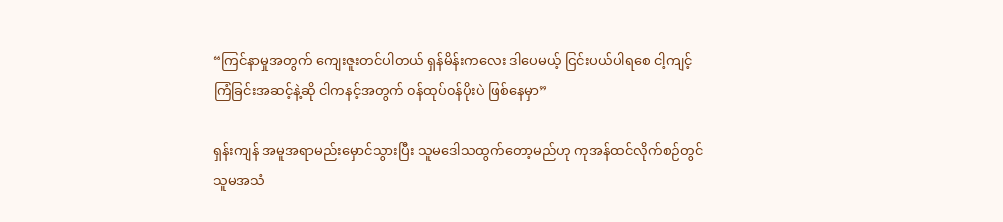“ကြင်နာမှုအတွက် ကျေးဇူးတင်ပါတယ် ရှန်မိန်းကလေး ဒါပေမယ့် ငြင်းပယ်ပါရစေ ငါ့ကျင့်ကြံခြင်းအဆင့်နဲ့ဆို ငါကနင့်အတွက် ၀န်ထုပ်၀န်ပိုးပဲ ဖြစ်နေမှာ”

ရှန်းကျန် အမူအရာမည်းမှောင်သွားပြီး သူမဒေါသထွက်တော့မည်ဟု ကုအန်ထင်လိုက်စဉ်တွင် သူမအသံ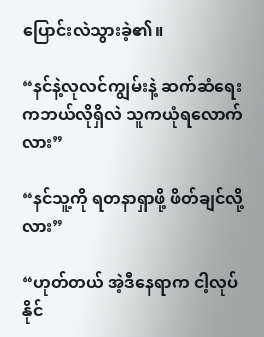ပြောင်းလဲသွားခဲ့၏။

“နင်နဲ့လုလင်ကျွမ်းနဲ့ ဆက်ဆံရေးကဘယ်လိုရှိလဲ သူကယုံရလောက်လား”

“နင်သူ့ကို ရတနာရှာဖို့ ဖိတ်ချင်လို့လား”

“ဟုတ်တယ် အဲ့ဒီနေရာက ငါ့လုပ်နိုင်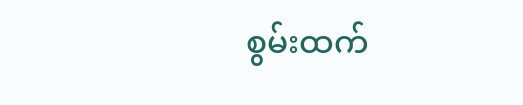စွမ်းထက်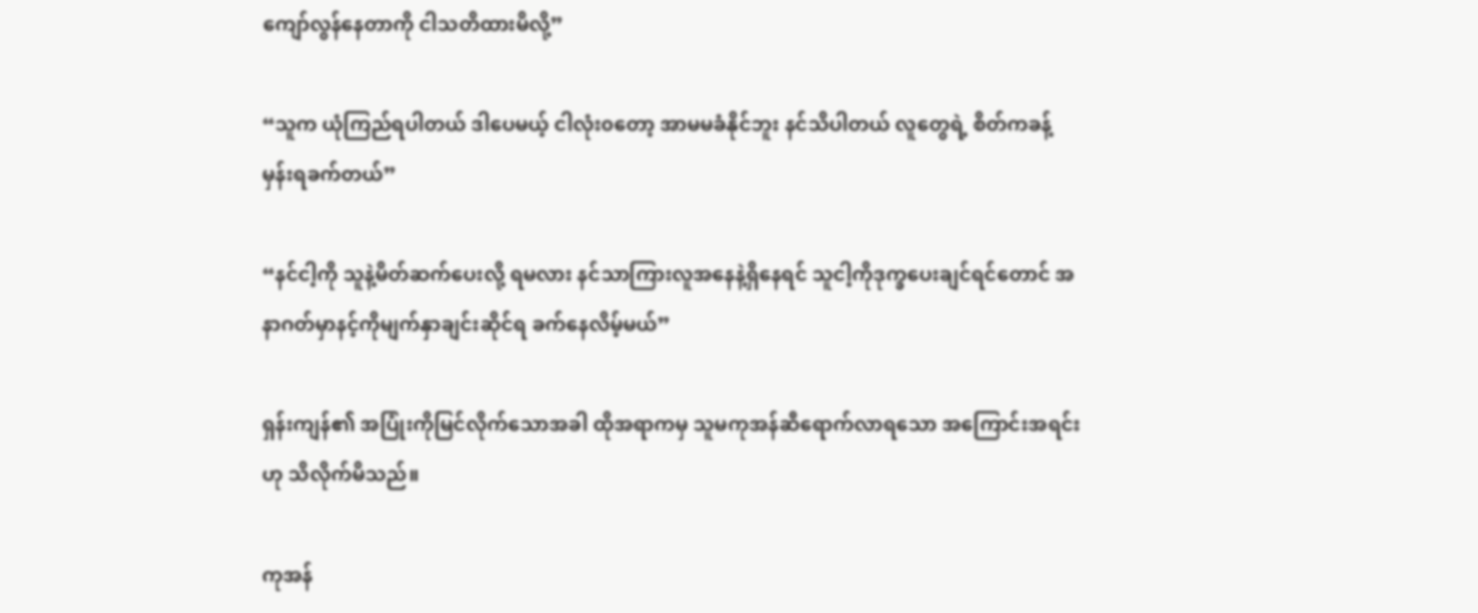ကျော်လွန်နေတာကို ငါသတိထားမိလို့”

“သူက ယုံကြည်ရပါတယ် ဒါပေမယ့် ငါလုံး၀တော့ အာမမခံနိုင်ဘူး နင်သိပါတယ် လူတွေရဲ့ စိတ်ကခန့်မှန်းရခက်တယ်”

“နင်ငါ့ကို သူနဲ့မိတ်ဆက်ပေးလို့ ရမလား နင်သာကြားလူအနေနဲ့ရှိနေရင် သူငါ့ကိုဒုက္ခပေးချင်ရင်တောင် အနာဂတ်မှာနင့်ကိုမျက်နှာချင်းဆိုင်ရ ခက်နေလိမ့်မယ်”

ရှန်းကျန်၏ အပြုံးကိုမြင်လိုက်သောအခါ ထိုအရာကမှ သူမကုအန်ဆီရောက်လာရသော အကြောင်းအရင်းဟု သိလိုက်မိသည်။

ကုအန်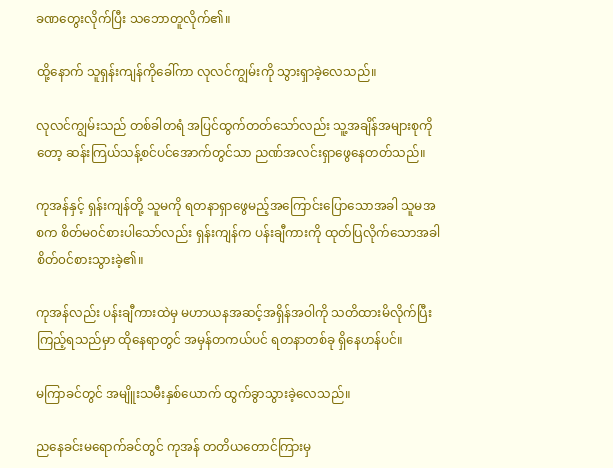ခဏတွေးလိုက်ပြီး သဘောတူလိုက်၏။

ထို့နောက် သူရှန်းကျန်ကိုခေါ်ကာ လုလင်ကျွမ်းကို သွားရှာခဲ့လေသည်။

လုလင်ကျွမ်းသည် တစ်ခါတရံ အပြင်ထွက်တတ်သော်လည်း သူ့အချိန်အများစုကိုတော့ ဆန်းကြယ်သန့်စင်ပင်အောက်တွင်သာ ညဏ်အလင်းရှာဖွေနေတတ်သည်။

ကုအန်နှင့် ရှန်းကျန်တို့ သူမကို ရတနာရှာဖွေမည့်အကြောင်းပြောသောအခါ သူမအစက စိတ်မ၀င်စားပါသော်လည်း ရှန်းကျန်က ပန်းချီကားကို ထုတ်ပြလိုက်သောအခါ စိတ်၀င်စားသွားခဲ့၏။

ကုအန်လည်း ပန်းချီကားထဲမှ မဟာယနအဆင့်အရှိန်အဝါကို သတိထားမိလိုက်ပြီး ကြည့်ရသည်မှာ ထိုနေရာတွင် အမှန်တကယ်ပင် ရတနာတစ်ခု ရှိနေဟန်ပင်။

မကြာခင်တွင် အမျိူးသမီးနှစ်ယောက် ထွက်ခွာသွားခဲ့လေသည်။

ညနေခင်းမရောက်ခင်တွင် ကုအန် တတိယတောင်ကြားမှ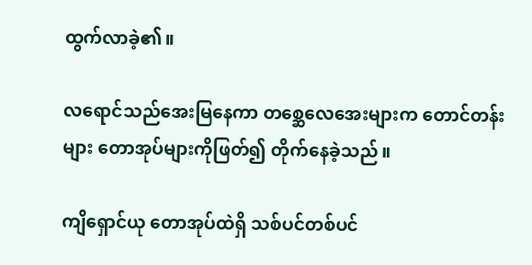ထွက်လာခဲ့၏။

လရောင်သည်အေးမြနေကာ တစ္ဆေလေအေးများက တောင်တန်းများ တောအုပ်များကိုဖြတ်၍ တိုက်နေခဲ့သည်။

ကျိရှောင်ယု တောအုပ်ထဲရှိ သစ်ပင်တစ်ပင်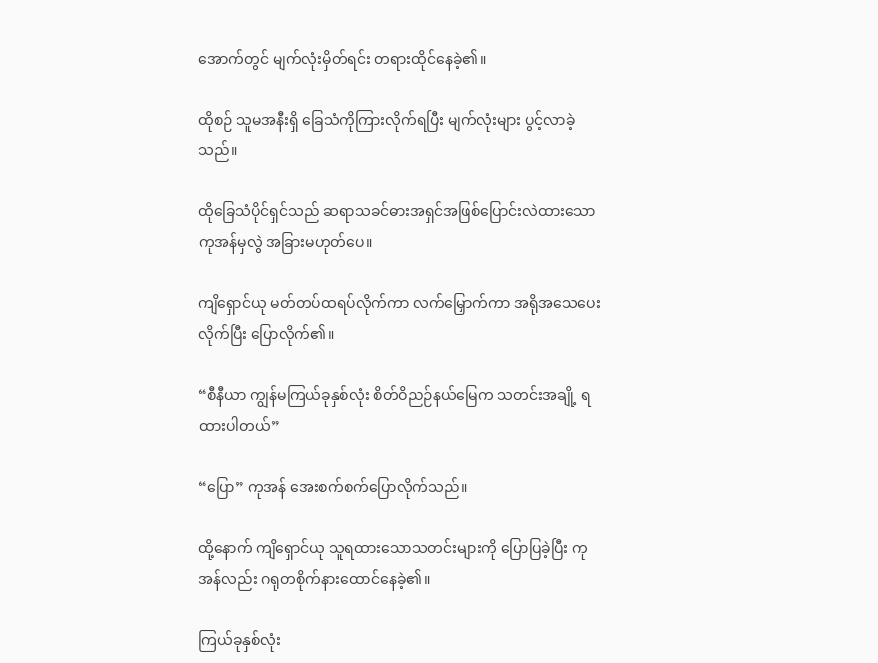အောက်တွင် မျက်လုံးမှိတ်ရင်း တရားထိုင်နေခဲ့၏။

ထိုစဉ် သူမအနီးရှိ ခြေသံကိုကြားလိုက်ရပြီး မျက်လုံးများ ပွင့်လာခဲ့သည်။

ထိုခြေသံပိုင်ရှင်သည် ဆရာသခင်ဓားအရှင်အဖြစ်ပြောင်းလဲထားသော ကုအန်မှလွဲ အခြားမဟုတ်ပေ။

ကျိရှောင်ယု မတ်တပ်ထရပ်လိုက်ကာ လက်မြှောက်ကာ အရိုအသေပေးလိုက်ပြီး ပြောလိုက်၏။

“စီနီယာ ကျွန်မကြယ်ခုနှစ်လုံး စိတ်ဝိညဉ်နယ်မြေက သတင်းအချို့ ရထားပါတယ်”

“ပြော” ကုအန် အေးစက်စက်ပြောလိုက်သည်။

ထို့နောက် ကျိရှောင်ယု သူရထားသောသတင်းများကို ပြောပြခဲ့ပြီး ကုအန်လည်း ဂရုတစိုက်နားထောင်နေခဲ့၏။

ကြယ်ခုနှစ်လုံး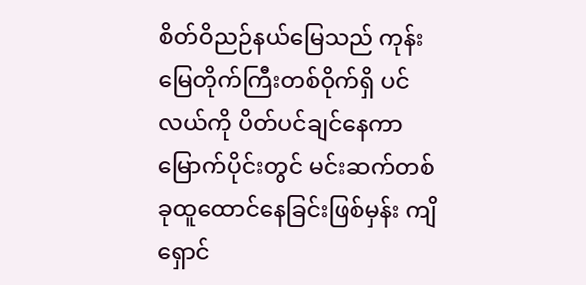စိတ်ဝိညဉ်နယ်မြေသည် ကုန်းမြေတိုက်ကြီးတစ်ဝိုက်ရှိ ပင်လယ်ကို ပိတ်ပင်ချင်နေကာ မြောက်ပိုင်းတွင် မင်းဆက်တစ်ခုထူထောင်နေခြင်းဖြစ်မှန်း ကျိရှောင်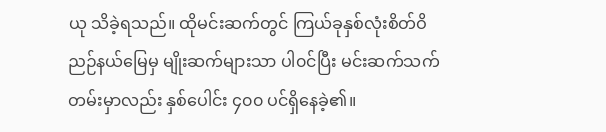ယု သိခဲ့ရသည်။ ထိုမင်းဆက်တွင် ကြယ်ခုနှစ်လုံးစိတ်ဝိညဉ်နယ်မြေမှ မျိုးဆက်များသာ ပါ၀င်ပြီး မင်းဆက်သက်တမ်းမှာလည်း နှစ်ပေါင်း ၄၀၀ ပင်ရှိနေခဲ့၏။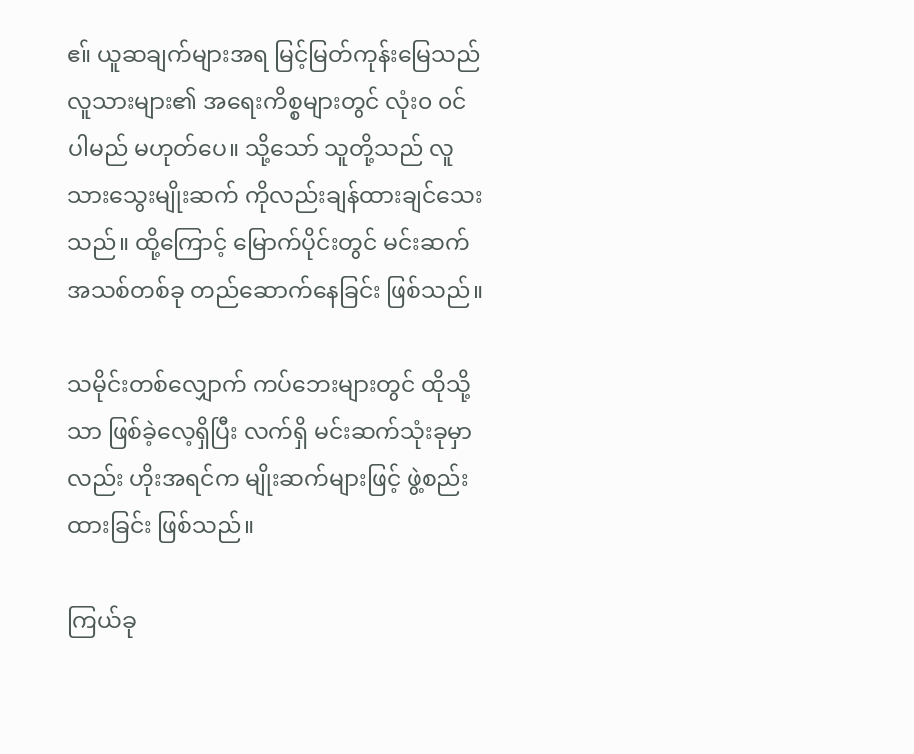ဧ။် ယူဆချက်များအရ မြင့်မြတ်ကုန်းမြေသည် လူသားများ၏ အရေးကိစ္စများတွင် လုံး၀ ၀င်ပါမည် မဟုတ်ပေ။ သို့သော် သူတို့သည် လူသားသွေးမျိုးဆက် ကိုလည်းချန်ထားချင်သေးသည်။ ထို့ကြောင့် မြောက်ပိုင်းတွင် မင်းဆက်အသစ်တစ်ခု တည်ဆောက်နေခြင်း ဖြစ်သည်။

သမိုင်းတစ်လျှောက် ကပ်ဘေးများတွင် ထိုသို့သာ ဖြစ်ခဲ့လေ့ရှိပြီး လက်ရှိ မင်းဆက်သုံးခုမှာလည်း ဟိုးအရင်က မျိုးဆက်များဖြင့် ဖွဲ့စည်းထားခြင်း ဖြစ်သည်။

ကြယ်ခု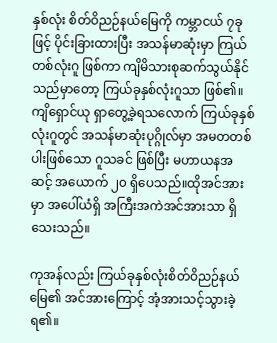နှစ်လုံး စိတ်ဝိညဉ်နယ်မြေကို ကမ္ဘာငယ် ၇ခုဖြင့် ပိုင်းခြားထားပြီး အသန်မာဆုံးမှာ ကြယ်တစ်လုံးဂူ ဖြစ်ကာ ကျိမိသားစုဆက်သွယ်နိုင်သည်မှာတော့ ကြယ်ခုနှစ်လုံးဂူသာ ဖြစ်၏။ ကျိရှောင်ယု ရှာတွေ့ခဲ့ရသလောက် ကြယ်ခုနှစ်လုံးဂူတွင် အသန်မာဆုံးပုဂ္ဂိုလ်မှာ အမတတစ်ပါးဖြစ်သော ဂူသခင် ဖြစ်ပြီး မဟာယနအဆင့် အယောက် ၂၀ ရှိပေသည်။ထိုအင်အားမှာ အပေါ်ယံရှိ အကြီးအကဲအင်အားသာ ရှိသေးသည်။

ကုအန်လည်း ကြယ်ခုနှစ်လုံးစိတ်ဝိညဉ်နယ်မြေ၏ အင်အားကြောင့် အံ့အားသင့်သွားခဲ့ရ၏။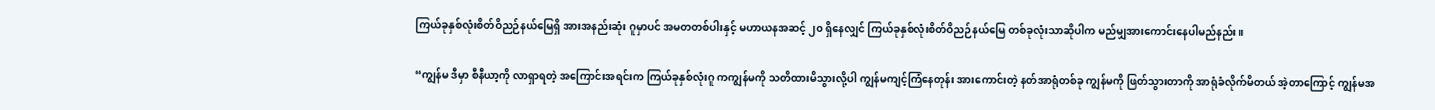ကြယ်ခုနှစ်လုံးစိတ်ဝိညဉ်နယ်မြေရှိ အားအနည်းဆုံး ဂူမှာပင် အမတတစ်ပါးနှင့် မဟာယနအဆင့် ၂၀ ရှိနေလျှင် ကြယ်ခုနှစ်လုံးစိတ်ဝိညဉ်နယ်မြေ တစ်ခုလုံးသာဆိုပါက မည်မျှအားကောင်းနေပါမည်နည်း။

“ကျွန်မ ဒီမှာ စီနီယာ့ကို လာရှာရတဲ့ အကြောင်းအရင်းက ကြယ်ခုနှစ်လုံးဂူ ကကျွန်မကို သတိထားမိသွားလို့ပါ ကျွန်မကျင့်ကြံနေတုန်း အားကောင်းတဲ့ နတ်အာရုံတစ်ခု ကျွန်မကို ဖြတ်သွားတာကို အာရုံခံလိုက်မိတယ် အဲ့တာကြောင့် ကျွန်မအ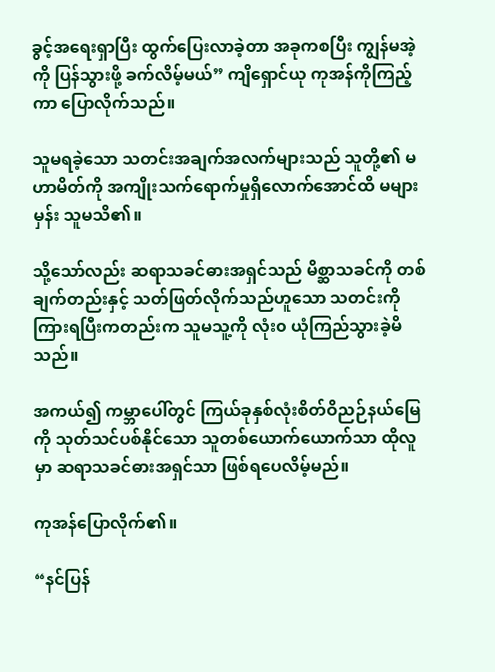ခွင့်အရေးရှာပြီး ထွက်ပြေးလာခဲ့တာ အခုကစပြီး ကျွန်မအဲ့ကို ပြန်သွားဖို့ ခက်လိမ့်မယ်” ကျိရှောင်ယု ကုအန်ကိုကြည့်ကာ ပြောလိုက်သည်။

သူမရခဲ့သော သတင်းအချက်အလက်များသည် သူတို့၏ မဟာမိတ်ကို အကျိုးသက်ရောက်မှုရှိလောက်အောင်ထိ မများမှန်း သူမသိ၏။

သို့သော်လည်း ဆရာသခင်ဓားအရှင်သည် မိစ္ဆာသခင်ကို တစ်ချက်တည်းနှင့် သတ်ဖြတ်လိုက်သည်ဟူသော သတင်းကို ကြားရပြီးကတည်းက သူမသူ့ကို လုံး၀ ယုံကြည်သွားခဲ့မိသည်။

အကယ်၍ ကမ္ဘာပေါ်တွင် ကြယ်ခုနှစ်လုံးစိတ်ဝိညဉ်နယ်မြေကို သုတ်သင်ပစ်နိုင်သော သူတစ်ယောက်ယောက်သာ ထိုလူမှာ ဆရာသခင်ဓားအရှင်သာ ဖြစ်ရပေလိမ့်မည်။

ကုအန်ပြောလိုက်၏။

“နင်ပြန်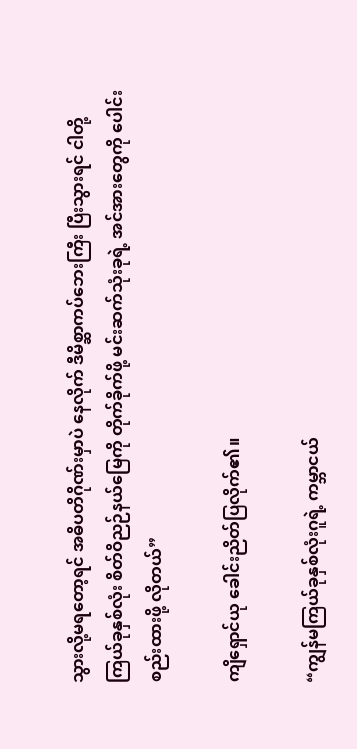သွားလို့မရတော့ရင် အဓိပတိဂိုဏ်းမှာပဲ နေလိုက် ဒီမိစ္ဆာကပ်ဘေးကြီး ပြီးသွားရင် ငါတို့ကြယ်ခုနှစ်လုံး စိတ်ဝိညဉ်နယ်မြေကို တိုက်ခိုက်ဖို့ မင်းဆက်သုံးခုရဲ့ အင်အားတွေကို ပေါင်းစည်းထားဖို့ လိုတယ်”

ကျိရှောင်ယု ခေါင်းညိတ်ပြလိုက်၏။

“ကျွန်မကြယ်ခုနှစ်လုံးဂူရဲ့ ကမ္ဘာငယ်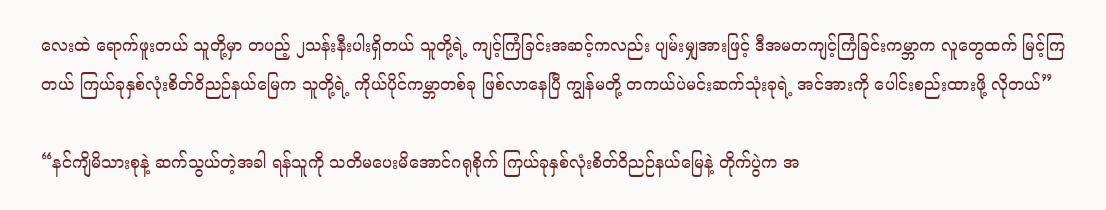လေးထဲ ရောက်ဖူးတယ် သူတို့မှာ တပည့် ၂သန်းနီးပါးရှိတယ် သူတို့ရဲ့ ကျင့်ကြံခြင်းအဆင့်ကလည်း ပျမ်းမျှအားဖြင့် ဒီအမတကျင့်ကြံခြင်းကမ္ဘာက လူတွေထက် မြင့်ကြတယ် ကြယ်ခုနှစ်လုံးစိတ်ဝိညဉ်နယ်မြေက သူတို့ရဲ့ ကိုယ်ပိုင်ကမ္ဘာတစ်ခု ဖြစ်လာနေပြီ ကျွန်မတို့ တကယ်ပဲမင်းဆက်သုံးခုရဲ့ အင်အားကို ပေါင်းစည်းထားဖို့ လိုတယ်”

“နင်ကျိမိသားစုနဲ့ ဆက်သွယ်တဲ့အခါ ရန်သူကို သတိမပေးမိအောင်ဂရုစိုက် ကြယ်ခုနှစ်လုံးစိတ်ဝိညဉ်နယ်မြေနဲ့ တိုက်ပွဲက အ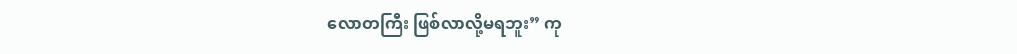လောတကြီး ဖြစ်လာလို့မရဘူး” ကု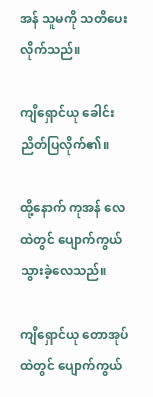အန် သူမကို သတိပေးလိုက်သည်။

ကျိရှောင်ယု ခေါင်းညိတ်ပြလိုက်၏။

ထို့နောက် ကုအန် လေထဲတွင် ပျောက်ကွယ်သွားခဲ့လေသည်။

ကျိရှောင်ယု တောအုပ်ထဲတွင် ပျောက်ကွယ်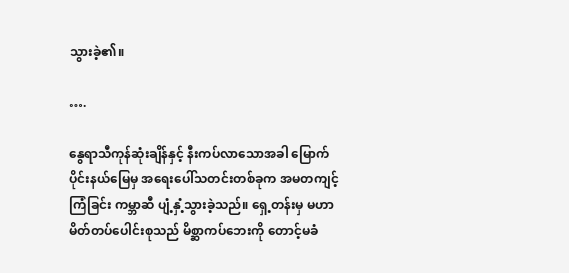သွားခဲ့၏။

….

နွေရာသီကုန်ဆုံးချိန်နှင့် နီးကပ်လာသောအခါ မြောက်ပိုင်းနယ်မြေမှ အရေးပေါ်သတင်းတစ်ခုက အမတကျင့်ကြံခြင်း ကမ္ဘာဆီ ပျံ့နှံ့သွားခဲ့သည်။ ရှေ့တန်းမှ မဟာမိတ်တပ်ပေါင်းစုသည် မိစ္ဆာကပ်ဘေးကို တောင့်မခံ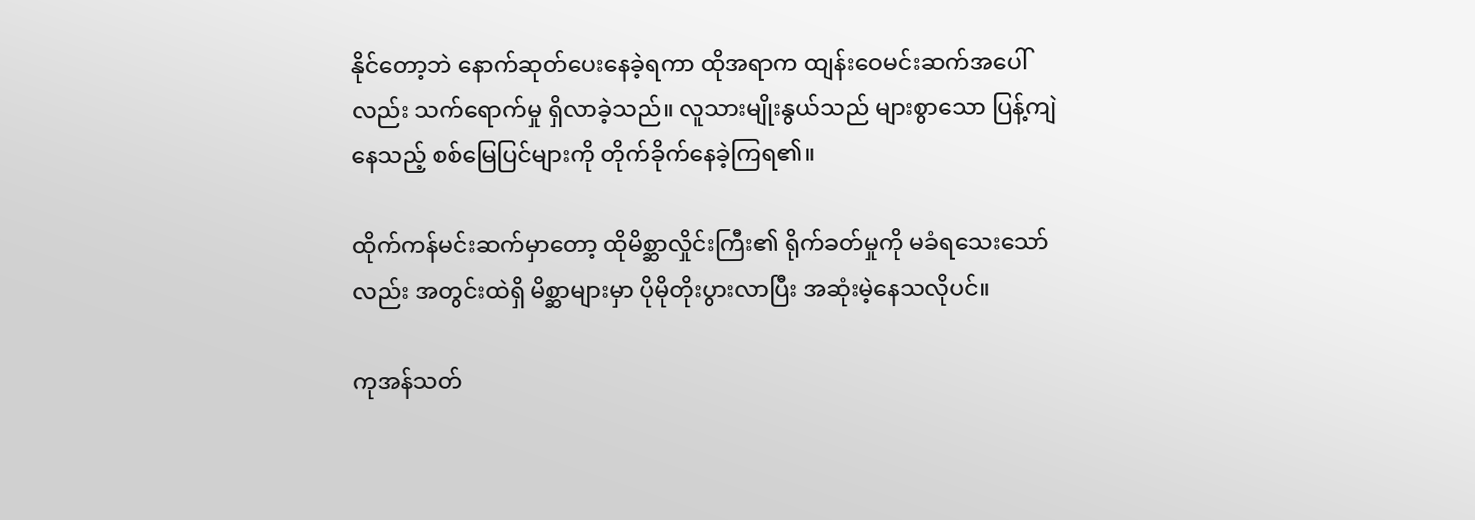နိုင်တော့ဘဲ နောက်ဆုတ်ပေးနေခဲ့ရကာ ထိုအရာက ထျန်းဝေမင်းဆက်အပေါ်လည်း သက်ရောက်မှု ရှိလာခဲ့သည်။ လူသားမျိုးနွယ်သည် များစွာသော ပြန့်ကျဲနေသည့် စစ်မြေပြင်များကို တိုက်ခိုက်နေခဲ့ကြရ၏။

ထိုက်ကန်မင်းဆက်မှာတော့ ထိုမိစ္ဆာလှိုင်းကြီး၏ ရိုက်ခတ်မှုကို မခံရသေးသော်လည်း အတွင်းထဲရှိ မိစ္ဆာများမှာ ပိုမိုတိုးပွားလာပြီး အဆုံးမဲ့နေသလိုပင်။

ကုအန်သတ်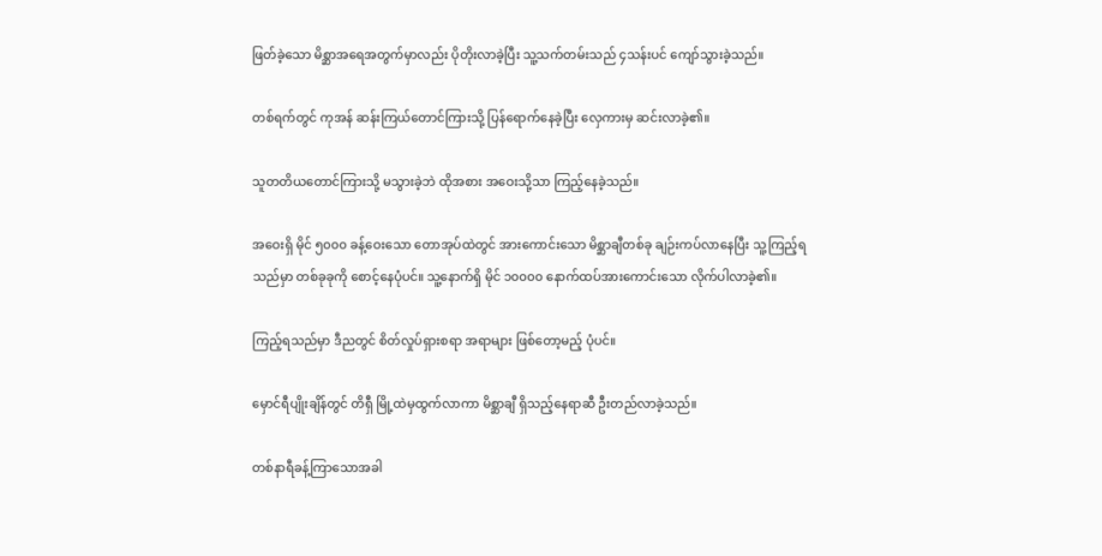ဖြတ်ခဲ့သော မိစ္ဆာအရေအတွက်မှာလည်း ပိုတိုးလာခဲ့ပြီး သူ့သက်တမ်းသည် ၄သန်းပင် ကျော်သွားခဲ့သည်။

တစ်ရက်တွင် ကုအန် ဆန်းကြယ်တောင်ကြားသို့ ပြန်ရောက်နေခဲ့ပြီး လှေကားမှ ဆင်းလာခဲ့၏။

သူတတိယတောင်ကြားသို့ မသွားခဲ့ဘဲ ထိုအစား အဝေးသို့သာ ကြည့်နေခဲ့သည်။

အဝေးရှိ မိုင် ၅၀၀၀ ခန့်ဝေးသော တောအုပ်ထဲတွင် အားကောင်းသော မိစ္ဆာချီတစ်ခု ချဉ်းကပ်လာနေပြီး သူ့ကြည့်ရသည်မှာ တစ်ခုခုကို စောင့်နေပုံပင်။ သူ့နောက်ရှိ မိုင် ၁၀၀၀၀ နောက်ထပ်အားကောင်းသော လိုက်ပါလာခဲ့၏။

ကြည့်ရသည်မှာ ဒီညတွင် စိတ်လှုပ်ရှားစရာ အရာများ ဖြစ်တော့မည့် ပုံပင်။

မှောင်ရီပျိုးချိန်တွင် တိရှီ မြို့ထဲမှထွက်လာကာ မိစ္ဆာချီ ရှိသည့်နေရာဆီ ဦးတည်လာခဲ့သည်။

တစ်‌နာရီခန့်ကြာသောအခါ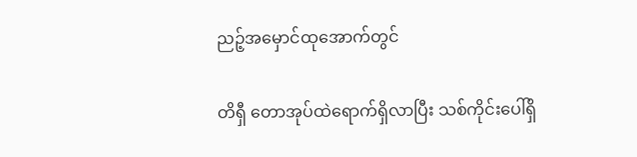ညဉ့်အမှောင်ထုအောက်တွင်

တိရှီ တောအုပ်ထဲရောက်ရှိလာပြီး သစ်ကိုင်းပေါ်ရှိ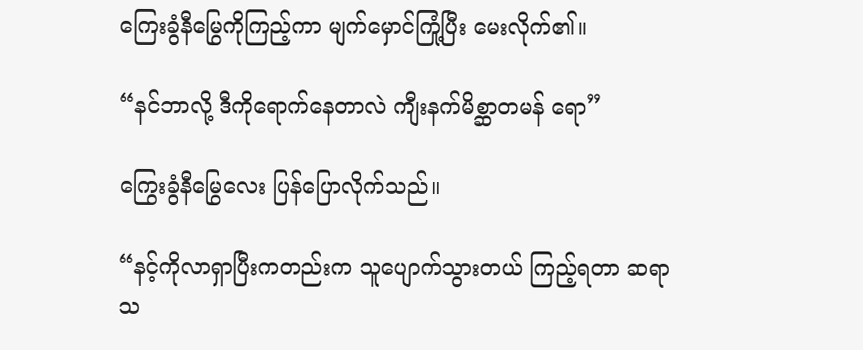ကြေးခွံနီမြွေကိုကြည့်ကာ ‌မျက်မှောင်ကြုံ့ပြီး မေးလိုက်၏။

“နင်ဘာလို့ ဒီကိုရောက်နေတာလဲ ကျီးနက်မိစ္ဆာတမန် ရော”

ကြွေးခွံနီမြွေလေး ပြန်ပြောလိုက်သည်။

“နင့်ကိုလာရှာပြီးကတည်းက သူပျောက်သွားတယ် ကြည့်ရတာ ဆရာသ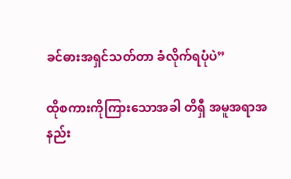ခင်ဓားအရှင်သတ်တာ ခံလိုက်ရပုံပဲ”

ထိုစကားကိုကြားသောအခါ တိရှီ အမူအရာအနည်း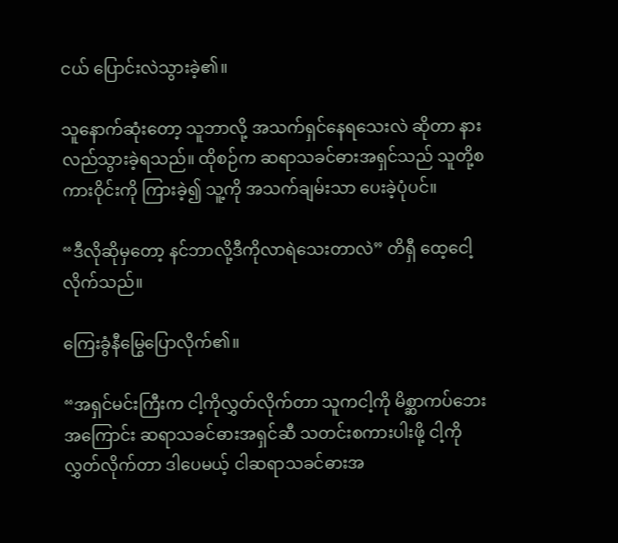ငယ် ပြောင်းလဲသွားခဲ့၏။

သူနောက်ဆုံးတော့ သူဘာလို့ အသက်ရှင်နေရသေးလဲ ဆိုတာ နားလည်သွားခဲ့ရသည်။ ထိုစဉ်က ဆရာသခင်ဓားအရှင်သည် သူတို့စကားဝိုင်းကို ကြားခဲ့၍ သူ့ကို အသက်ချမ်းသာ ပေးခဲ့ပုံပင်။

“ဒီလိုဆိုမှတော့ နင်ဘာလို့ဒီကိုလာရဲသေးတာလဲ” တိရှီ ထေ့ငေါ့လိုက်သည်။

ကြေးခွံနီမြွေပြောလိုက်၏။

“အရှင်မင်းကြီးက ငါ့ကိုလွှတ်လိုက်တာ သူကငါ့ကို မိစ္ဆာကပ်ဘေးအကြောင်း ဆရာသခင်ဓားအရှင်ဆီ သတင်းစကားပါးဖို့ ငါ့ကိုလွှတ်လိုက်တာ ဒါပေမယ့် ငါဆရာသခင်ဓားအ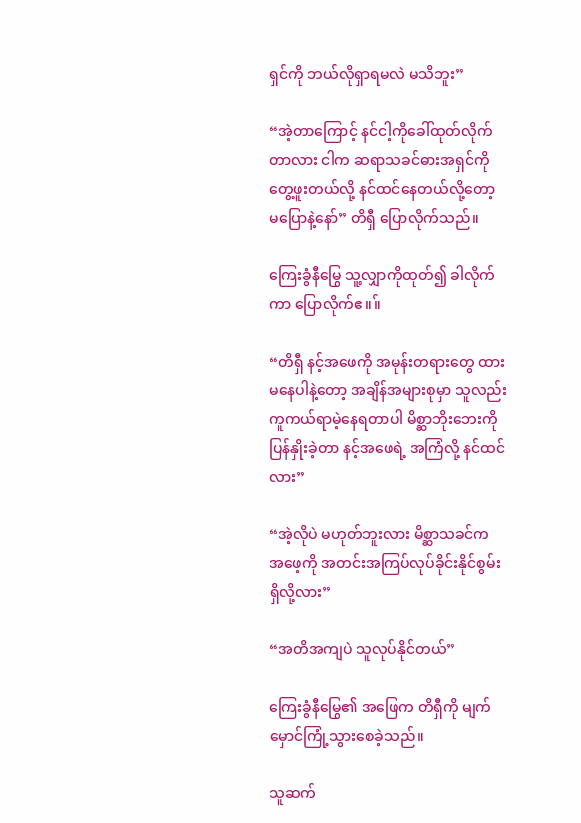ရှင်ကို ဘယ်လိုရှာရမလဲ မသိဘူး”

“အဲ့တာကြောင့် နင်ငါ့ကိုခေါ်ထုတ်လိုက်တာလား ငါက ဆရာသခင်ဓားအရှင်ကို တွေ့ဖူးတယ်လို့ နင်ထင်နေတယ်လို့တော့ မပြောနဲ့နော်” တိရှီ ပြောလိုက်သည်။

ကြေးခွံနီမြွေ သူ့လျှာကိုထုတ်၍ ခါလိုက်ကာ ပြောလိုက်ဧ။။်

“တိရှီ နင့်အဖေကို အမုန်းတရားတွေ ထားမနေပါနဲ့တော့ အချိန်အများစုမှာ သူလည်း ကူကယ်ရာမဲ့နေရတာပါ မိစ္ဆာဘိုးဘေးကို ပြန်နှိုးခဲ့တာ နင့်အဖေရဲ့ အကြံလို့ နင်ထင်လား”

“အဲ့လိုပဲ မဟုတ်ဘူးလား မိစ္ဆာသခင်က အဖေ့ကို အတင်းအကြပ်လုပ်ခိုင်းနိုင်စွမ်းရှိလို့လား”

“အတိအကျပဲ သူလုပ်နိုင်တယ်”

ကြေးခွံနီမြွေ၏ အဖြေက တိရှီကို မျက်မှောင်ကြုံ့သွားစေခဲ့သည်။

သူဆက်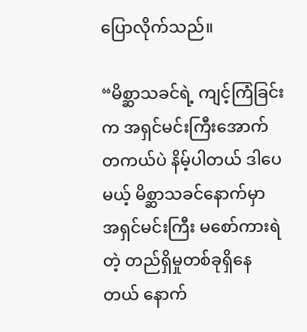ပြောလိုက်သည်။

“မိစ္ဆာသခင်ရဲ့ ကျင့်ကြံခြင်းက အရှင်မင်းကြီးအောက် တကယ်ပဲ နိမ့်ပါတယ် ဒါပေမယ့် မိစ္ဆာသခင်နောက်မှာ အရှင်မင်းကြီး မစော်ကားရဲတဲ့ တည်ရှိမှုတစ်ခုရှိနေတယ် နောက်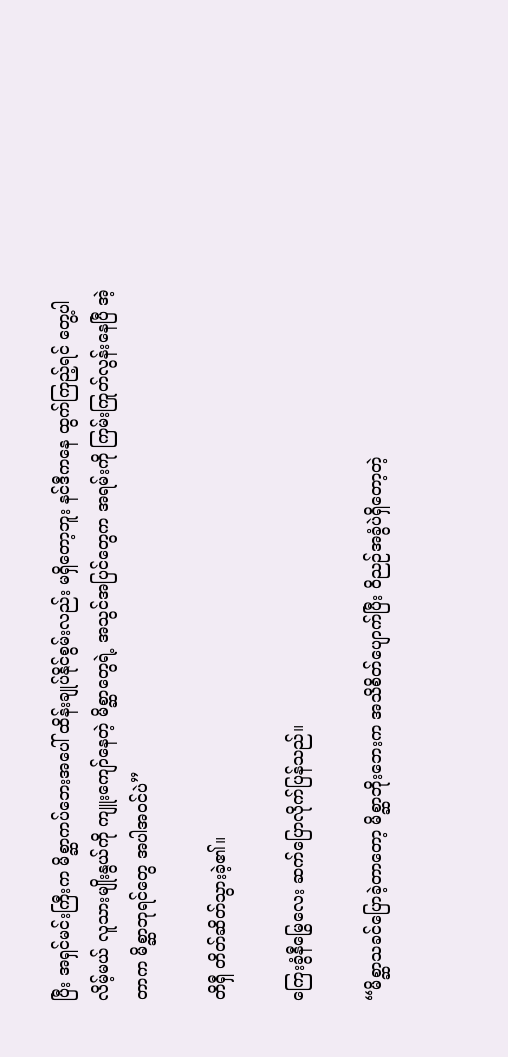ပြီး အရှင်မင်းကြီးက မိစ္ဆာကပ်ဘေးအပေါ် ထိန်းချုပ်နိုင်စွမ်းလည်း မရှိတော့ဘူး နင်ဒီကနေ ထွက်ကြည့်ရင် တွေ့ပါလိမ့်မယ် လူသားမျိုးနွယ်ကို ကျူးကျော်နေတဲ့ မိစ္ဆာတွေရဲ့ အသွင်အပြင်တွေက အရမ်းကို ကြမ်းကြုတ်လွန်းနေပြီ အဲ့တာက မိစ္ဆာဘုရင်တွေ အပါအ၀င်ပဲ”

တိရှီ တိတ်ဆိတ်သွားခဲ့၏။

ကြေးခွံနီမြွေလေး ဆက်ပြောလိုက်ပြန်သည်။

“မိစ္ဆာသခင်ပြောခဲ့တာတော့ မိစ္ဆာဘိုးဘေးက အသိစိတ်ပျောက်ပြီး ဝိညဉ်အခွံပဲရှိတော့တဲ့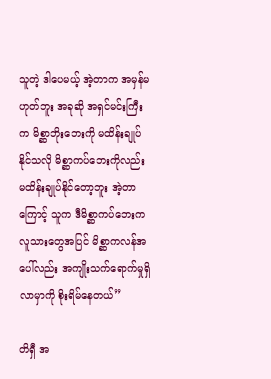သူတဲ့ ဒါပေမယ့် အဲ့တာက အမှန်မဟုတ်ဘူး အခုဆို အရှင်မင်းကြီးက မိစ္ဆာဘိုးဘေးကို မထိန်းချုပ်နိုင်သလို မိစ္ဆာကပ်ဘေးကိုလည်း မထိန်းချုပ်နိုင်တော့ဘူး အဲ့တာကြောင့် သူက ဒီမိစ္ဆာကပ်ဘေးက လူသားတွေအပြင် မိစ္ဆာကလန်အပေါ်လည်း အကျိုးသက်ရောက်မှုရှိလာမှာကို စိုးရိမ်နေတယ်”

တိရှီ အ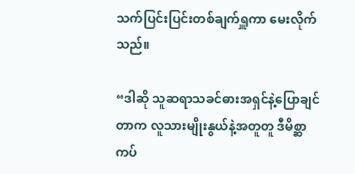သက်ပြင်းပြင်းတစ်ချက်ရှူကာ မေးလိုက်သည်။

“ဒါဆို သူဆရာသခင်ဓားအရှင်နဲ့ပြောချင်တာက လူသားမျိုးနွယ်နဲ့အတူတူ ဒီမိစ္ဆာကပ်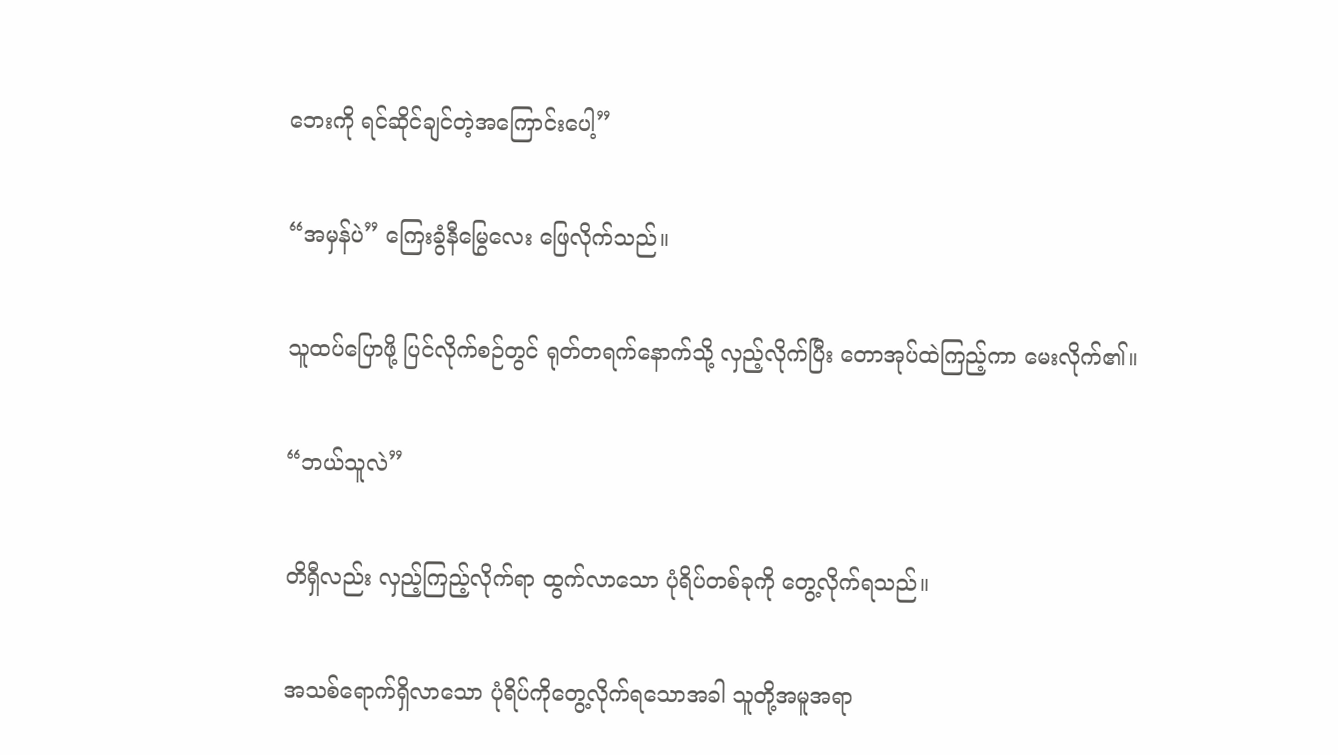ဘေးကို ရင်ဆိုင်ချင်တဲ့အကြောင်းပေါ့”

“အမှန်ပဲ” ကြေးခွံနီမြွေလေး ဖြေလိုက်သည်။

သူထပ်ပြောဖို့ ပြင်လိုက်စဉ်တွင် ရုတ်တရက်နောက်သို့ လှည့်လိုက်ပြီး တောအုပ်ထဲကြည့်ကာ မေးလိုက်၏။

“ဘယ်သူလဲ”

တိရှီလည်း လှည့်ကြည့်လိုက်ရာ ထွက်လာသော ပုံရိပ်တစ်ခုကို ‌တွေ့လိုက်ရသည်။

အသစ်ရောက်ရှိလာသော ပုံရိပ်ကိုတွေ့လိုက်ရသောအခါ သူတို့အမူအရာ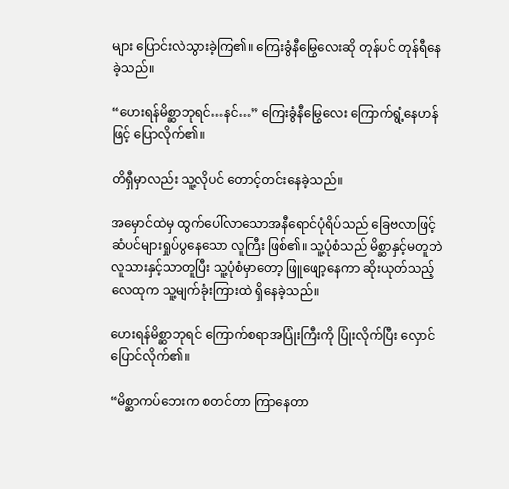များ ပြောင်းလဲသွားခဲ့ကြ၏။ ကြေးခွံနီမြွေလေးဆို တုန်ပင် တုန်ရီနေခဲ့သည်။

“ဟေးရန်မိစ္ဆာဘုရင်…နင်…” ကြေးခွံနီမြွေလေး ကြောက်ရွံ့နေဟန်ဖြင့် ပြောလိုက်၏။

တိရှီမှာလည်း သူ့လိုပင် တောင့်တင်းနေခဲ့သည်။

အမှောင်ထဲမှ ထွက်ပေါ်လာသောအနီရောင်ပုံရိပ်သည် ခြေဗလာဖြင့် ဆံပင်များရှုပ်ပွနေသော လူကြီး ဖြစ်၏။ သူ့ပုံစံသည် မိစ္ဆာနှင့်မတူဘဲ လူသားနှင့်သာတူပြီး သူ့ပုံစံမှာတော့ ဖြူဖျော့နေ‌ကာ ဆိုးယုတ်သည့် လေထုက သူ့မျက်ခုံးကြားထဲ ရှိနေခဲ့သည်။

ဟေးရန်မိစ္ဆာဘုရင် ကြောက်စရာအပြုံးကြီးကို ပြုံးလိုက်ပြီး လှောင်ပြောင်လိုက်၏။

“မိစ္ဆာကပ်ဘေးက စတင်တာ ကြာနေတာ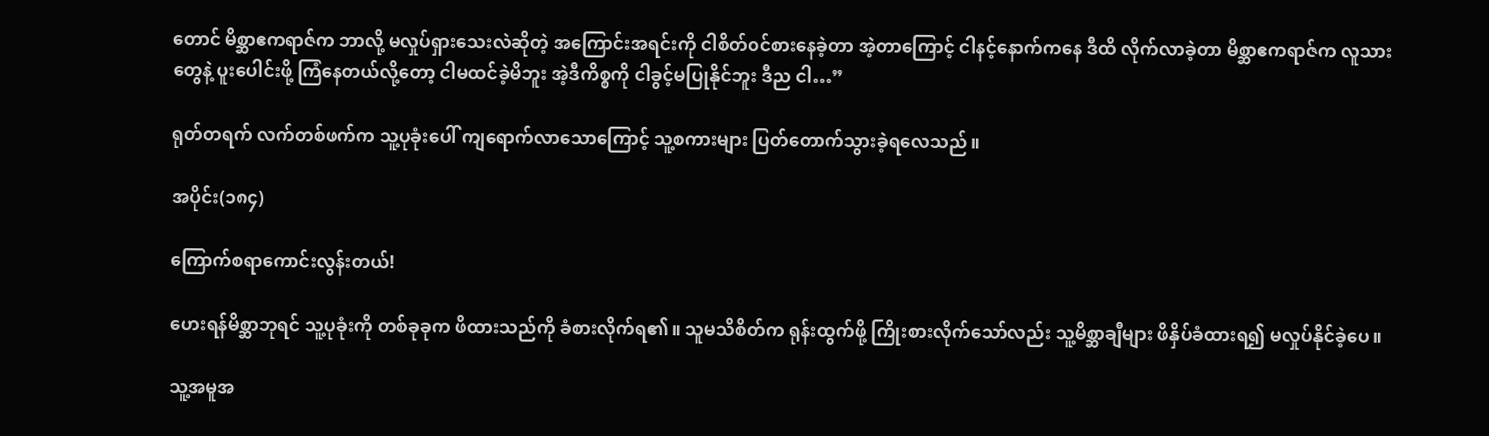တောင် မိစ္ဆာဧကရာဇ်က ဘာလို့ မလှုပ်ရှားသေးလဲဆိုတဲ့ အကြောင်းအရင်းကို ငါစိတ်၀င်စားနေခဲ့တာ အဲ့တာကြောင့် ငါနင့်နောက်ကနေ ဒီထိ လိုက်လာခဲ့တာ မိစ္ဆာဧကရာဇ်က လူသားတွေနဲ့ ပူးပေါင်းဖို့ ကြံနေတယ်လို့တော့ ငါမထင်ခဲ့မိဘူး အဲ့ဒီကိစ္စကို ငါခွင့်မပြုနိုင်ဘူး ဒီည ငါ…”

ရုတ်တရက် လက်တစ်ဖက်က သူ့ပုခုံးပေါ် ကျရောက်လာသောကြောင့် သူ့စကားများ ပြတ်တောက်သွားခဲ့ရလေသည်။

အပိုင်း(၁၈၄)

ကြောက်စရာကောင်းလွန်းတယ်!

ဟေးရန်မိစ္ဆာဘုရင် သူ့ပုခုံးကို တစ်ခုခုက ဖိထားသည်ကို ခံစားလိုက်ရ၏။ သူမသိစိတ်က ရုန်းထွက်ဖို့ ကြိုးစားလိုက်သော်လည်း သူ့မိစ္ဆာချီများ ဖိနှိပ်ခံထားရ၍ မလှုပ်နိုင်ခဲ့ပေ။

သူ့အမူအ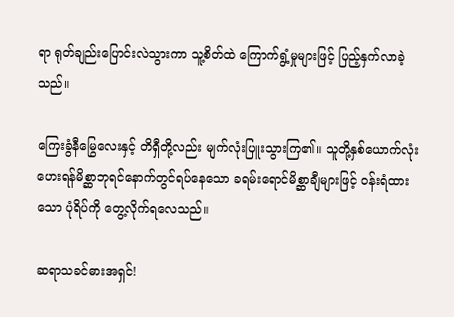ရာ ရုတ်ချည်းပြောင်းလဲသွားကာ သူ့စိတ်ထဲ ကြောက်ရွံ့မှုများဖြင့် ပြည့်နှက်လာခဲ့သည်။

ကြေးခွံနီမြွေလေးနှင့် တိရှီတို့လည်း မျက်လုံးပြူးသွားကြ၏။ သူတို့နှစ်ယောက်လုံး ဟေးရန်မိစ္ဆာဘုရင်နောက်တွင်ရပ်နေသော ခရမ်းရောင်မိစ္ဆာချီများဖြင့် ၀န်းရံထားသော ပုံရိပ်ကို တွေ့လိုက်ရလေသည်။

ဆရာသခင်ဓားအရှင်!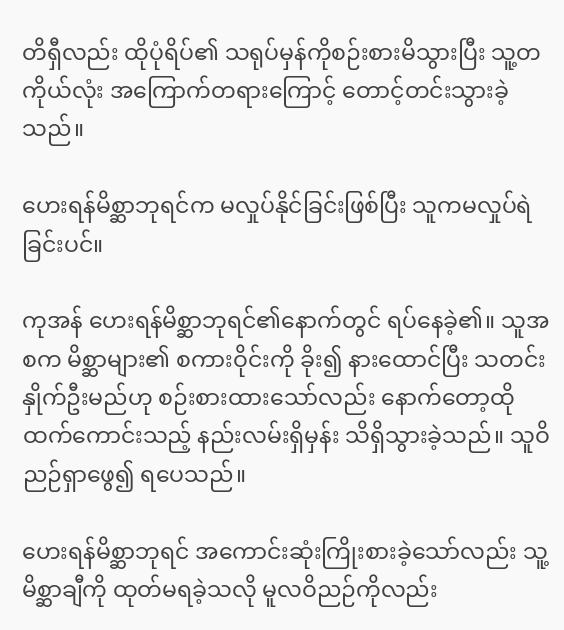တိရှီလည်း ထိုပုံရိပ်၏ သရုပ်မှန်ကိုစဉ်းစားမိသွားပြီး သူ့တကိုယ်လုံး အကြောက်တရားကြောင့် တောင့်တင်းသွားခဲ့သည်။

ဟေးရန်မိစ္ဆာဘုရင်က မလှုပ်နိုင်ခြင်းဖြစ်ပြီး သူကမလှုပ်ရဲခြင်းပင်။

ကုအန် ဟေးရန်မိစ္ဆာဘုရင်၏နောက်တွင် ရပ်နေခဲ့၏။ သူအစက မိစ္ဆာများ၏ စကားဝိုင်းကို ခိုး၍ နားထောင်ပြီး သတင်းနှိုက်ဦးမည်ဟု စဉ်းစားထားသော်လည်း နောက်တော့ထိုထက်ကောင်းသည့် နည်းလမ်းရှိမှန်း သိရှိသွားခဲ့သည်။ သူဝိညဉ်ရှာဖွေ၍ ရပေသည်။

ဟေးရန်မိစ္ဆာဘုရင် အကောင်းဆုံးကြိုးစားခဲ့သော်လည်း သူ့မိစ္ဆာချီကို ထုတ်မရခဲ့သလို မူလဝိညဉ်ကိုလည်း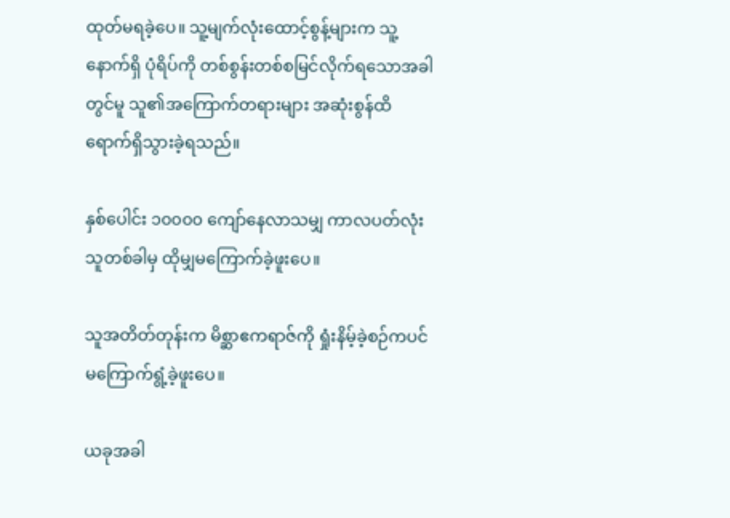ထုတ်မရခဲ့ပေ။ သူ့မျက်လုံးထောင့်စွန့်များက သူ့နောက်ရှိ ပုံရိပ်ကို တစ်စွန်းတစ်စမြင်လိုက်ရသောအခါတွင်မူ သူ၏အကြောက်တရားများ အဆုံးစွန်ထိ ရောက်ရှိသွားခဲ့ရသည်။

နှစ်ပေါင်း ၁၀၀၀၀ ကျော်နေလာသမျှ ကာလပတ်လုံး သူတစ်ခါမှ ထိုမျှမကြောက်ခဲ့ဖူးပေ။

သူအတိတ်တုန်းက မိစ္ဆာဧကရာဇ်ကို ရှုံးနိမ့်ခဲ့စဉ်ကပင် မကြောက်ရွံ့ခဲ့ဖူးပေ။

ယခုအခါ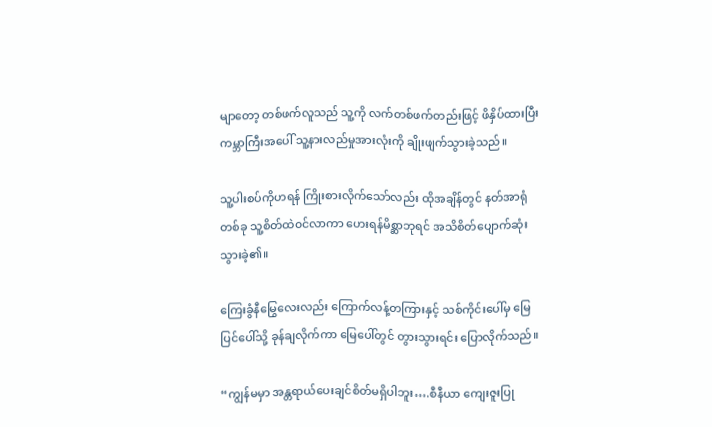မျာတော့ တစ်ဖက်လူသည် သူ့ကို လက်တစ်ဖက်တည်းဖြင့် ဖိနှိပ်ထားပြီး ကမ္ဘာကြီးအပေါ် သူ့နားလည်မှုအားလုံးကို ချိုးဖျက်သွားခဲ့သည်။

သူ့ပါးစပ်ကိုဟရန် ကြိုးစားလိုက်သော်လည်း ထိုအချိန်တွင် နတ်အာရုံတစ်ခု သူ့စိတ်ထဲ၀င်လာကာ ဟေးရန်မိစ္ဆာဘုရင် အသိစိတ်ပျောက်ဆုံးသွားခဲ့၏။

ကြေးခွံနီမြွေလေးလည်း ကြောက်လန့်တကြားနှင့် သစ်ကိုင်းပေါ်မှ မြေပြင်ပေါ်သို့ ခုန်ချလိုက်ကာ မြေပေါ်တွင် တွားသွားရင်း ပြောလိုက်သည်။

“ကျွန်မမှာ အန္တရာယ်ပေးချင်စိတ်မရှိပါဘူး….စီနီယာ ကျေးဇူးပြု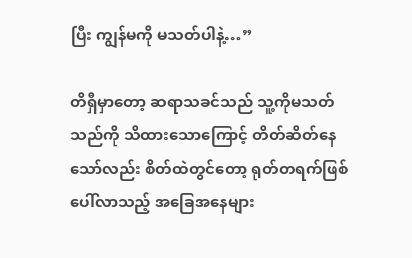ပြီး ကျွန်မကို မသတ်ပါနဲ့…”

တိရှီမှာတော့ ဆရာသခင်သည် သူ့ကိုမသတ်သည်ကို သိထားသောကြောင့် တိတ်ဆိတ်နေသော်လည်း စိတ်ထဲတွင်တော့ ရုတ်တရက်‌ဖြစ်ပေါ်လာသည့် အခြေအနေများ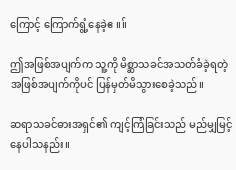ကြောင့် ကြောက်ရွံ့နေခဲ့ဧ။။်

ဤအဖြစ်အပျက်က သူ့ကို မိစ္ဆာသခင်အသတ်ခံခဲ့ရတဲ့ အဖြစ်အပျက်ကိုပင် ပြန်မှတ်မိသွားစေခဲ့သည်။

ဆရာသခင်ဓားအရှင်၏ ကျင့်ကြံခြင်းသည် မည်မျှမြင့်နေပါသနည်း။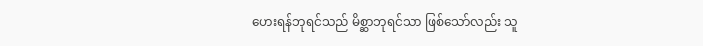ဟေးရန်ဘုရင်သည် မိစ္ဆာဘုရင်သာ ဖြစ်သော်လည်း သူ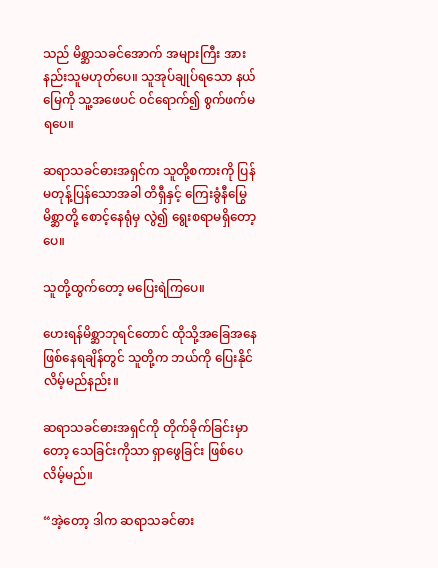သည် မိစ္ဆာသခင်အောက် အများကြီး အားနည်းသူမဟုတ်ပေ။ သူအုပ်ချုပ်ရသော နယ်မြေကို သူ့အဖေပင် ၀င်ရောက်၍ စွက်ဖက်မရပေ။

ဆရာသခင်ဓားအရှင်က သူတို့စကားကို ပြန်မတုန့်ပြန်သောအခါ တိရှီနှင့် ကြေးခွံနီမြွေမိစ္ဆာတို့ စောင့်နေရုံမှ လွဲ၍ ရွေးစရာမရှိတော့ပေ။

သူတို့ထွက်တော့ မပြေးရဲကြပေ။

ဟေးရန်မိစ္ဆာဘုရင်တောင် ထိုသို့အခြေအနေဖြစ်နေရချိန်တွင် သူတို့က ဘယ်ကို ပြေးနိုင်လိမ့်မည်နည်း။

ဆရာသခင်ဓားအရှင်ကို တိုက်ခိုက်ခြင်းမှာတော့ သေခြင်းကိုသာ ရှာဖွေခြင်း ဖြစ်ပေလိမ့်မည်။

“အဲ့တော့ ဒါက ဆရာသခင်ဓား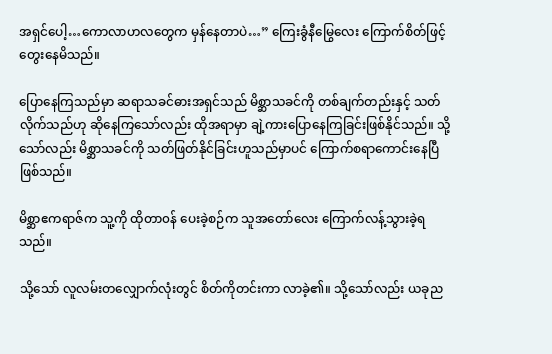အရှင်ပေါ့…ကောလာဟလတွေက မှန်နေတာပဲ…” ကြေးခွံနီမြွေလေး ကြောက်စိတ်ဖြင့် တွေးနေမိသည်။

ပြောနေကြသည်မှာ ဆရာသခင်ဓားအရှင်သည် မိစ္ဆာသခင်ကို တစ်ချက်တည်းနှင့် သတ်လိုက်သည်ဟု ဆိုနေကြသော်လည်း ထိုအရာမှာ ချဲ့ကားပြောနေကြခြင်းဖြစ်နိုင်သည်။ သို့သော်လည်း မိစ္ဆာသခင်ကို သတ်ဖြတ်နိုင်ခြင်းဟူသည်မှာပင် ကြောက်စရာကောင်းနေပြီ ဖြစ်သည်။

မိစ္ဆာဧကရာဇ်က သူ့ကို ထိုတာ၀န် ပေးခဲ့စဉ်က သူအတော်လေး ကြောက်လန့်သွားခဲ့ရသည်။

သို့သော် လူလမ်းတလျှောက်လုံးတွင် စိတ်ကိုတင်းကာ လာခဲ့၏။ သို့သော်လည်း ယခုည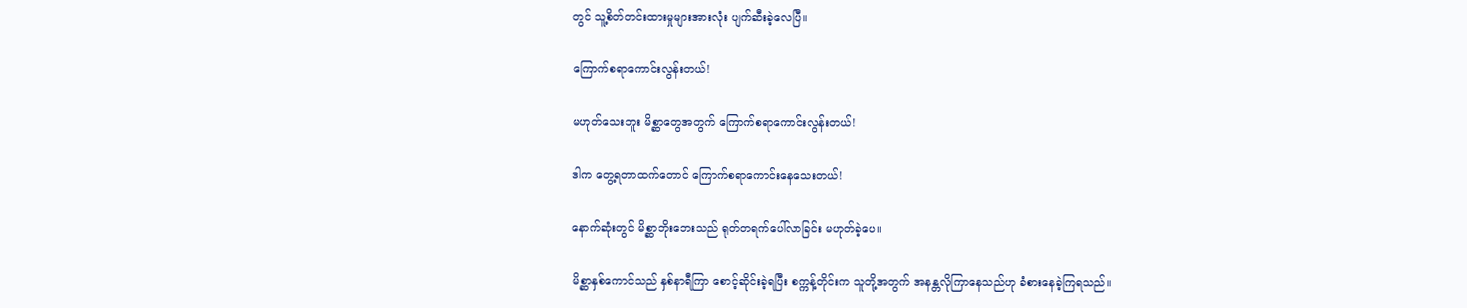တွင် သူ့စိတ်တင်းထားမှုများအားလုံး ပျက်ဆီးခဲ့လေပြီ။

ကြောက်စရာကောင်းလွန်းတယ်!

မဟုတ်သေးဘူး မိစ္ဆာတွေအတွက် ကြောက်စရာကောင်းလွန်းတယ်!

ဒါက တွေ့ရတာထက်တောင် ကြောက်စရာကောင်းနေသေးတယ်!

နောက်ဆုံးတွင် မိစ္ဆာဘိုးဘေးသည် ရုတ်တရက်ပေါ်လာခြင်း မဟုတ်ခဲ့ပေ။

မိစ္ဆာနှစ်‌ကောင်သည် နှစ်နာရီကြာ စောင့်ဆိုင်း‌ခဲ့ရပြီး စက္ကန့်တိုင်းက သူတို့အတွက် အနန္တလိုကြာနေသည်ဟု ‌ခံစားနေခဲ့ကြရသည်။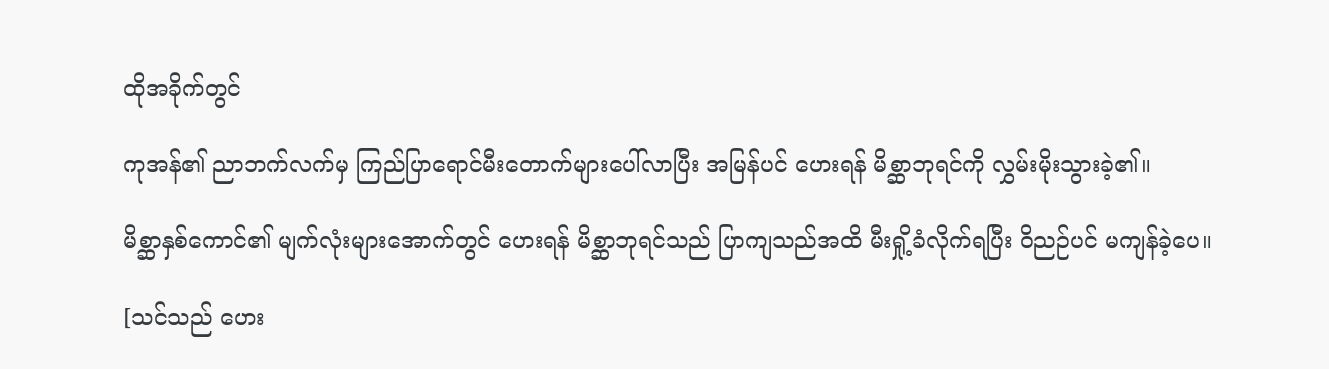ထိုအခိုက်တွင်

ကုအန်၏ ညာဘက်လက်မှ ကြည်ပြာရောင်မီးတောက်များပေါ်လာပြီး အမြန်ပင် ဟေးရန် မိစ္ဆာဘုရင်ကို လွှမ်းမိုးသွားခဲ့၏။

မိစ္ဆာနှစ်ကောင်၏ မျက်လုံးများအောက်တွင် ဟေးရန် မိစ္ဆာဘုရင်သည် ပြာကျသည်အထိ မီးရှို့ခံလိုက်ရပြီး ဝိညဉ်ပင် မကျန်ခဲ့ပေ။

[သင်သည် ဟေး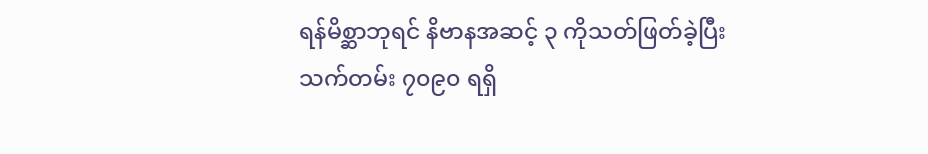ရန်မိစ္ဆာဘုရင် နိဗာနအဆင့် ၃ ကိုသတ်ဖြတ်ခဲ့ပြီး သက်တမ်း ၇၀၉၀ ရရှိ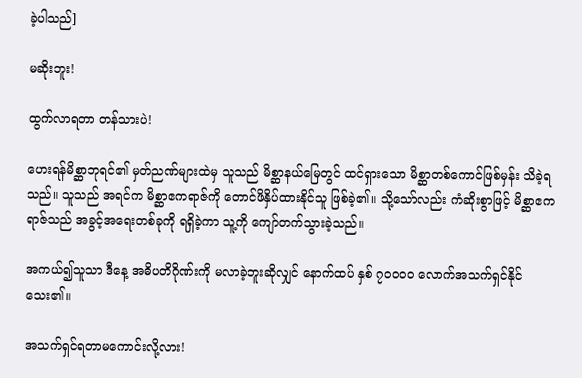ခဲ့ပါသည်]

မဆိုးဘူး!

ထွက်လာရတာ တန်သားပဲ!

ဟေးရန်မိစ္ဆာဘုရင်၏ မှတ်ညဏ်များထဲမှ သူသည် မိစ္ဆာနယ်မြေတွင် ထင်ရှားသော မိစ္ဆာတစ်ကောင်ဖြစ်မှန်း သိခဲ့ရသည်။ သူသည် အရင်က မိစ္ဆာဧကရာဇ်ကို တောင်ဖိနှိပ်ထားနိုင်သူ ဖြစ်ခဲ့၏။ သို့သော်လည်း ကံဆိုးစွာဖြင့် မိစ္ဆာဧကရာဇ်သည် အခွင့်အရေးတစ်ခုကို ရရှိခဲ့ကာ သူ့ကို ကျော်တက်သွားခဲ့သည်။

အကယ်၍သူသာ ဒီနေ့ အဓိပတိဂိုဏ်းကို မလာခဲ့ဘူးဆိုလျှင် နောက်ထပ် နှစ် ၇၀၀၀၀ လောက်အသက်ရှင်နိုင်သေး၏။

အသက်ရှင်ရတာမကောင်းလို့လား!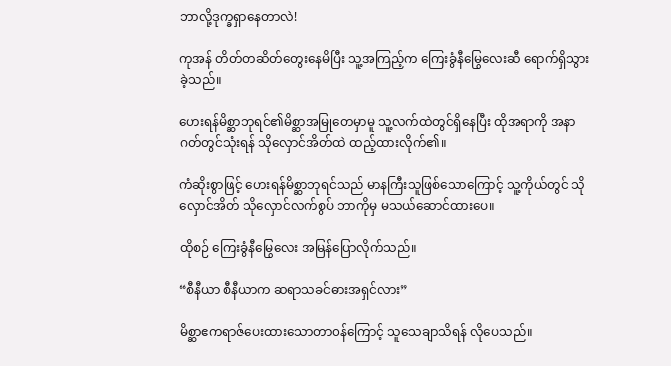ဘာလို့ဒုက္ခရှာနေတာလဲ!

ကုအန် တိတ်တဆိတ်တွေးနေမိပြီး သူ့အကြည့်က ကြေးခွံနီမြွေလေးဆီ ရောက်ရှိသွားခဲ့သည်။

ဟေးရန်မိစ္ဆာဘုရင်၏မိစ္ဆာအမြုတေမှာမူ သူ့လက်ထဲတွင်ရှိနေပြီး ထိုအရာကို အနာဂတ်တွင်သုံးရန် သိုလှောင်အိတ်ထဲ ထည့်ထားလိုက်၏။

ကံဆိုးစွာဖြင့် ဟေးရန်မိစ္ဆာဘုရင်သည် မာနကြီးသူဖြစ်သောကြောင့် သူ့ကိုယ်တွင် သိုလှောင်အိတ် သိုလှောင်လက်စွပ် ဘာကိုမှ မသယ်ဆောင်ထားပေ။

ထိုစဉ် ကြေးခွံနီမြွေလေး အမြန်ပြောလိုက်သည်။

“စီနီယာ စီနီယာက ဆရာသခင်ဓားအရှင်လား”

မိစ္ဆာဧကရာဇ်ပေးထားသောတာ၀န်ကြောင့် သူသေချာသိရန် လိုပေသည်။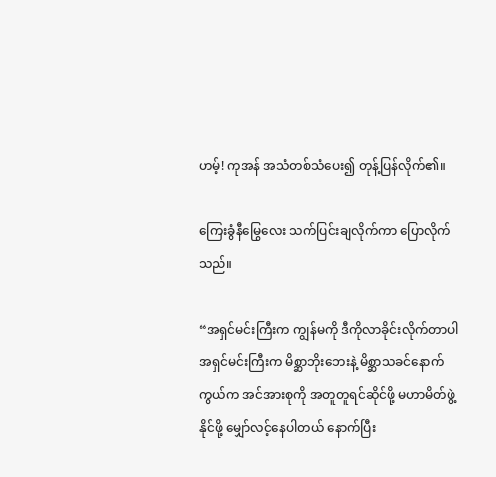ဟမ့်! ကုအန် အသံတစ်သံပေး၍ တုန့်ပြန်လိုက်၏။

ကြေးခွံနီမြွေလေး သက်ပြင်းချလိုက်ကာ ပြောလိုက်သည်။

“အရှင်မင်းကြီးက ကျွန်မကို ဒီကိုလာခိုင်းလိုက်တာပါ အရှင်မင်းကြီးက မိစ္ဆာဘိုးဘေးနဲ့ မိစ္ဆာသခင်နောက်ကွယ်က အင်အားစုကို အတူတူရင်ဆိုင်ဖို့ မဟာမိတ်ဖွဲ့နိုင်ဖို့ မျှော်လင့်နေပါတယ် နောက်ပြီး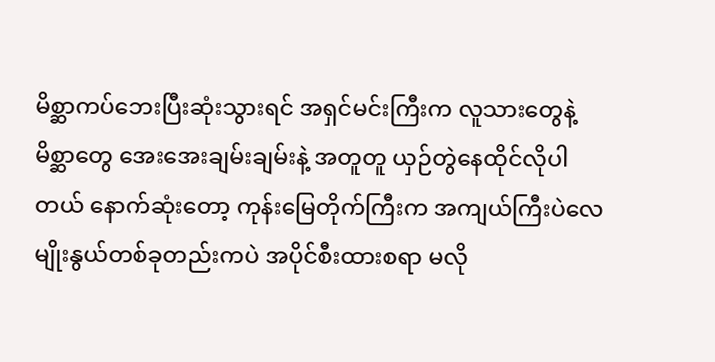မိစ္ဆာကပ်ဘေးပြီးဆုံးသွားရင် အရှင်မင်းကြီးက လူသားတွေနဲ့ မိစ္ဆာတွေ အေးအေးချမ်းချမ်းနဲ့ အတူတူ ယှဉ်တွဲနေထိုင်လိုပါတယ် နောက်ဆုံးတော့ ကုန်းမြေတိုက်ကြီးက အကျယ်ကြီးပဲလေ မျိုးနွယ်တစ်ခုတည်းကပဲ အပိုင်စီးထားစရာ မလို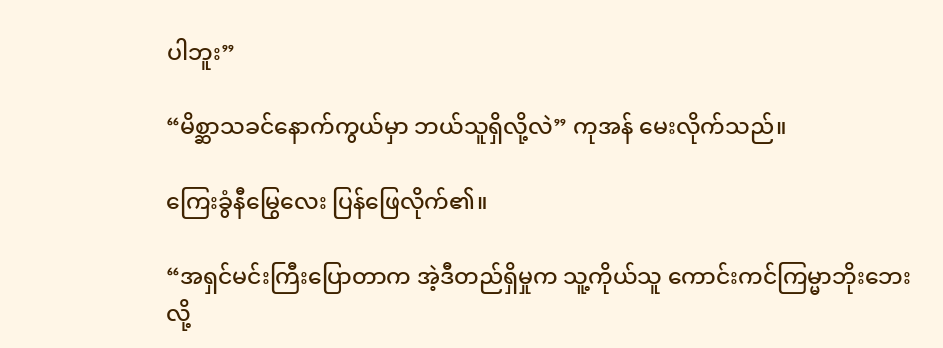ပါဘူး”

“မိစ္ဆာသခင်နောက်ကွယ်မှာ ဘယ်သူရှိလို့လဲ” ကုအန် မေးလိုက်သည်။

ကြေးခွံနီမြွေလေး ပြန်ဖြေလိုက်၏။

“အရှင်မင်းကြီးပြောတာက အဲ့ဒီတည်ရှိမှုက သူ့ကိုယ်သူ ကောင်းကင်ကြမ္မာဘိုးဘေး လို့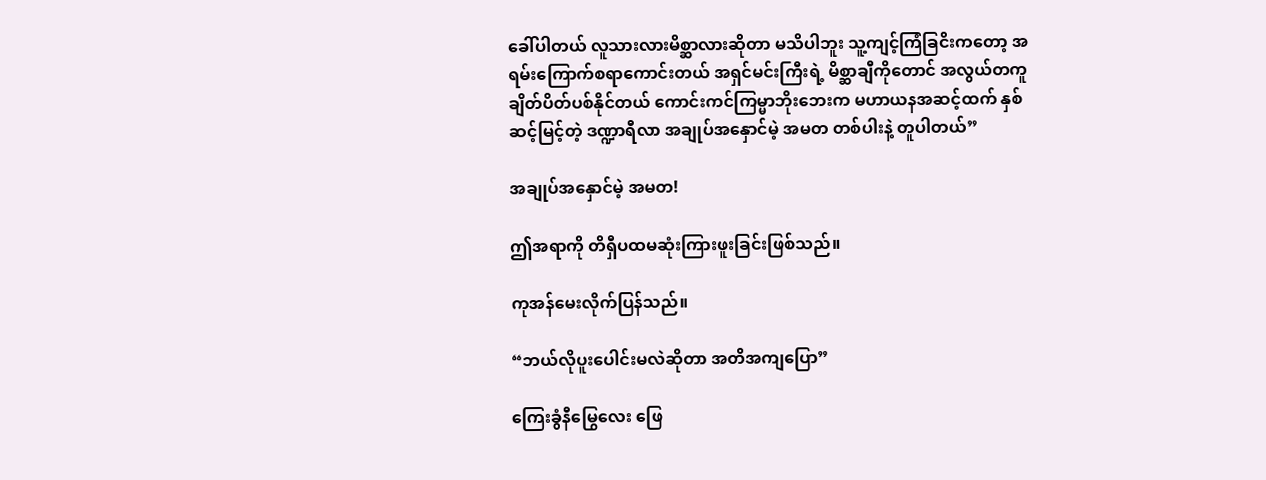ခေါ်ပါတယ် လူသားလားမိစ္ဆာလားဆိုတာ မသိပါဘူး သူ့ကျင့်ကြံခြငိးကတော့ အရမ်းကြောက်စရာကောင်းတယ် အရှင်မင်းကြီးရဲ့ မိစ္ဆာချီကိုတောင် အလွယ်တကူ ချိတ်ပိတ်ပစ်နိုင်တယ် ကောင်းကင်ကြမ္မာဘိုးဘေးက မဟာယနအဆင့်ထက် နှစ်ဆင့်မြင့်တဲ့ ဒဏ္ဍာရီလာ အချုပ်အနှောင်မဲ့ အမတ တစ်ပါးနဲ့ တူပါတယ်”

အချုပ်အနှောင်မဲ့ အမတ!

ဤအရာကို တိရှီပထမဆုံးကြားဖူးခြင်းဖြစ်သည်။

ကုအန်မေးလိုက်ပြန်သည်။

“ဘယ်လိုပူးပေါင်းမလဲဆိုတာ အတိအကျပြော”

ကြေးခွံနီမြွေလေး ဖြေ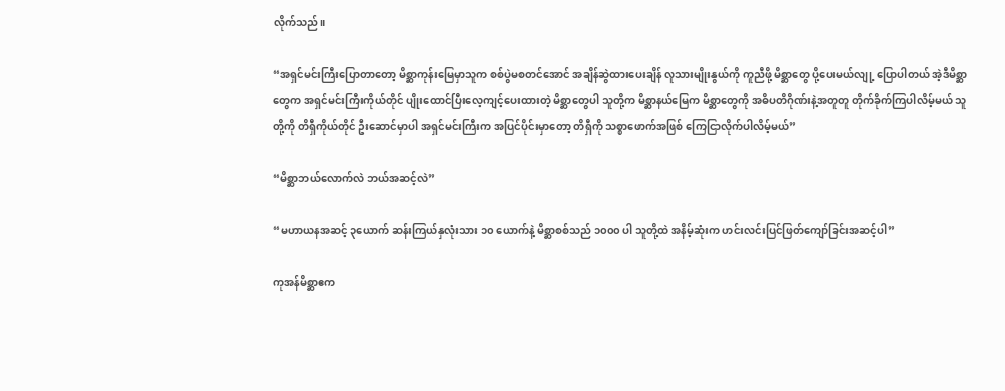လိုက်သည်။

“အရှင်မင်းကြီးပြောတာတော့ မိစ္ဆာကုန်းမြေမှာသူက စစ်ပွဲမစတင်အောင် အချိန်ဆွဲထားပေးချိန် လူသားမျိုးနွယ်ကို ကူညီဖို့ မိစ္ဆာတွေ ပို့ပေးမယ်လျု့ ပြောပါတယ် အဲ့ဒီမိစ္ဆာတွေက အရှင်မင်းကြီးကိုယ်တိုင် ပျိုးထောင်ပြီးလေ့ကျင့်ပေးထားတဲ့ မိစ္ဆာတွေပါ သူတို့က မိစ္ဆာနယ်မြေက မိစ္ဆာတွေကို အဓိပတိဂိုဏ်းနဲ့အတူတူ တိုက်ခိုက်ကြပါလိမ့်မယ် သူတို့ကို တိရှီကိုယ်တိုင် ဦးဆောင်မှာပါ အရှင်မင်းကြီးက အပြင်ပိုင်းမှာတော့ တိရှီကို သစ္စာဖောက်အဖြစ် ကြေငြာလိုက်ပါလိမ့်မယ်”

“မိစ္ဆာဘယ်လောက်လဲ ဘယ်အဆင့်လဲ”

“မဟာယနအဆင့် ၃ယောက် ဆန်းကြယ်နှလုံးသား ၁၀ ယောက်နဲ့ မိစ္ဆာစစ်သည် ၁၀၀၀ ပါ သူတို့ထဲ အနိမ့်ဆုံးက ဟင်းလင်းပြင်ဖြတ်ကျော်ခြင်းအဆင့်ပါ”

ကုအန်မိစ္ဆာဧက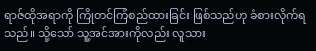ရာဇ်ထိုအရာကို ကြိုတင်ကြံစည်ထားခြင်း ဖြစ်သည်ဟု ခံစားလိုက်ရသည်။ သို့သော် သူ့အင်အားကိုလည်း လူသား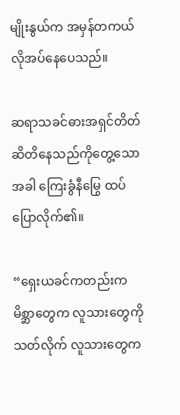မျိုးနွယ်က အမှန်တကယ် လိုအပ်နေပေသည်။

ဆရာသခင်ဓားအရှင်တိတ်ဆိတိနေသည်ကိုတွေ့သောအခါ ကြေးခွံနီမြွေ ထပ်ပြောလိုက်၏။

“ရှေးယခင်ကတည်းက မိစ္ဆာတွေက လူသားတွေကို သတ်လိုက် လူသားတွေက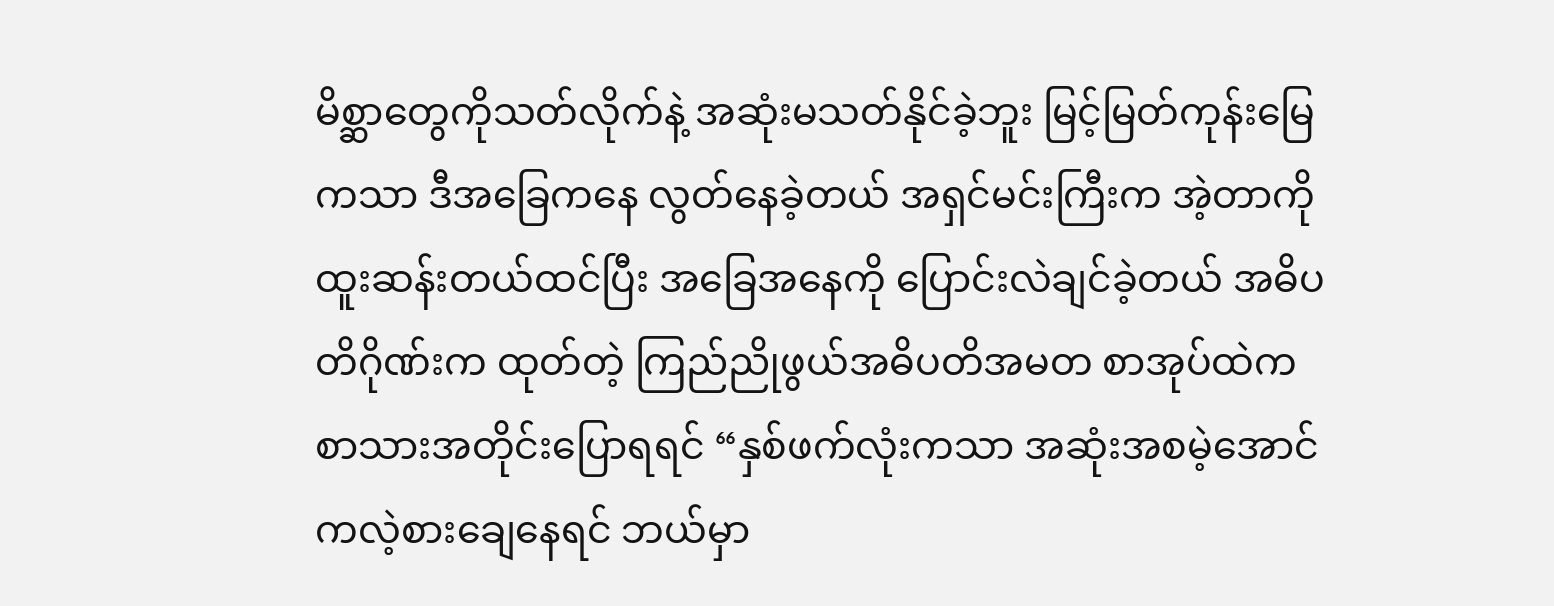မိစ္ဆာတွေကိုသတ်လိုက်နဲ့ အဆုံးမသတ်နိုင်ခဲ့ဘူး မြင့်မြတ်ကုန်းမြေကသာ ဒီအခြေကနေ လွတ်နေခဲ့တယ် အရှင်မင်းကြီးက အဲ့တာကို ထူးဆန်းတယ်ထင်ပြီး အခြေအနေကို ပြောင်းလဲချင်ခဲ့တယ် အဓိပတိဂိုဏ်းက ထုတ်တဲ့ ကြည်ညိုဖွယ်အဓိပတိအမတ စာအုပ်ထဲက စာသားအတိုင်းပြောရရင် “နှစ်ဖက်လုံးကသာ အဆုံးအစမဲ့အောင် ကလဲ့စားချေနေရင် ဘယ်မှာ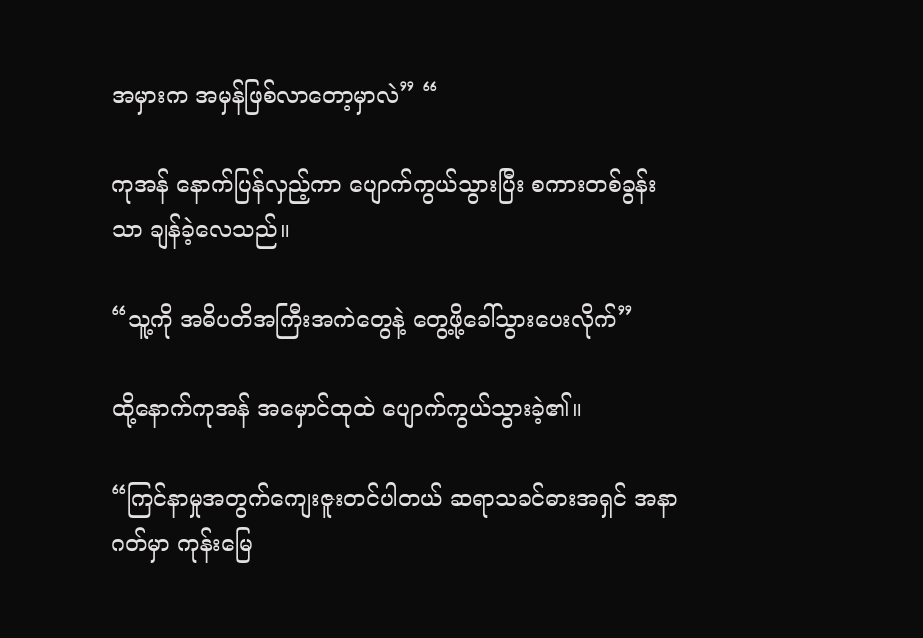အမှားက အမှန်ဖြစ်လာတော့မှာလဲ” “

ကုအန် နောက်ပြန်လှည့်ကာ ပျောက်ကွယ်သွားပြီး စကားတစ်ခွန်းသာ ချန်ခဲ့လေသည်။

“သူ့ကို အဓိပတိအကြီးအကဲတွေနဲ့ တွေ့ဖို့ခေါ်သွားပေးလိုက်”

ထို့နောက်ကုအန် အမှောင်ထုထဲ ပျောက်ကွယ်သွားခဲ့၏။

“ကြင်နာမှုအတွက်ကျေးဇူးတင်ပါတယ် ဆရာသခင်ဓားအရှင် အနာဂတ်မှာ ကုန်းမြေ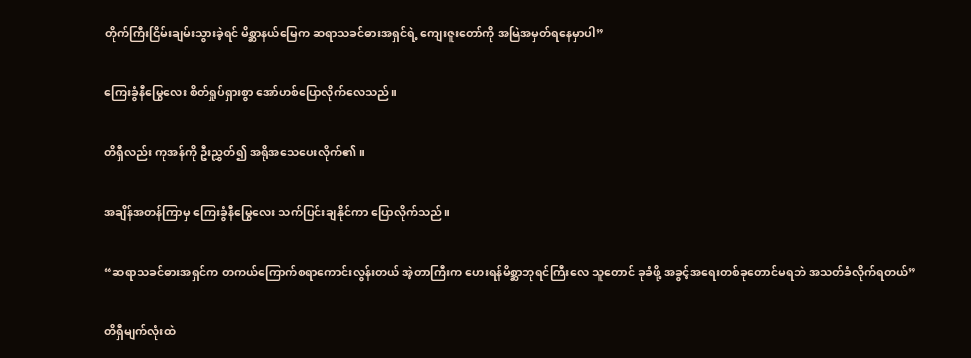တိုက်ကြီးငြိမ်းချမ်းသွားခဲ့ရင် မိစ္ဆာနယ်မြေက ဆရာသခင်ဓားအရှင်ရဲ့ ကျေးဇူးတော်ကို အမြဲအမှတ်ရနေမှာပါ”

ကြေးခွံနီမြွေလေး စိတ်ရှုပ်ရှားစွာ အော်ဟစ်ပြောလိုက်လေသည်။

တိရှီလည်း ကုအန်ကို ဦးညွှတ်၍ အရိုအသေပေးလိုက်၏။

အချိန်အတန်ကြာမှ ကြေးခွံနီမြွေလေး သက်ပြင်းချနိုင်ကာ ပြောလိုက်သည်။

“ဆရာသခင်ဓားအရှင်က တကယ်ကြောက်စရာကောင်းလွန်းတယ် အဲ့တာကြီးက ဟေးရန်မိစ္ဆာဘုရင်ကြီးလေ သူတောင် ခုခံဖို့ အခွင့်အရေးတစ်ခုတောင်မရဘဲ အသတ်ခံလိုက်ရတယ်”

တိရှီမျက်လုံးထဲ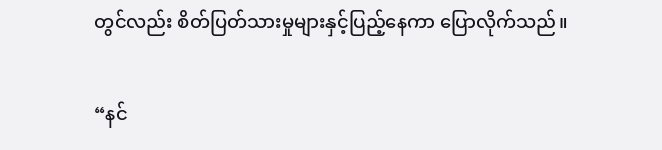တွင်လည်း စိတ်ပြတ်သားမှုများနှင့်ပြည့်နေကာ ပြောလိုက်သည်။

“နင်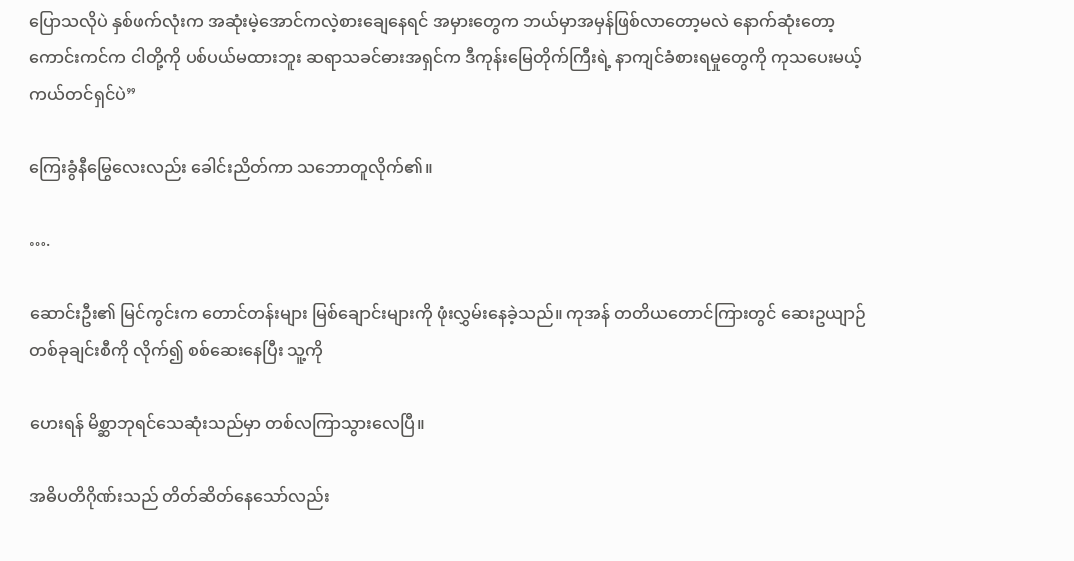ပြောသလိုပဲ နှစ်ဖက်လုံးက အဆုံးမဲ့အောင်ကလဲ့စားချေနေရင် အမှားတွေက ဘယ်မှာအမှန်ဖြစ်လာ‌တော့မလဲ နောက်ဆုံးတော့ ကောင်းကင်က ငါတို့ကို ပစ်ပယ်မထားဘူး ဆရာသခင်ဓားအရှင်က ဒီကုန်းမြေတိုက်ကြီးရဲ့ နာကျင်ခံစားရမှုတွေကို ကုသပေးမယ့် ကယ်တင်ရှင်ပဲ”

ကြေးခွံနီမြွေလေးလည်း ခေါင်းညိတ်ကာ သဘောတူလိုက်၏။

….

ဆောင်းဦး၏ မြင်ကွင်းက တောင်တန်းများ မြစ်ချောင်းများကို ဖုံးလွှမ်းနေခဲ့သည်။ ကုအန် တတိယတောင်ကြားတွင် ဆေးဥယျာဉ်တစ်ခုချင်းစီကို လိုက်၍ စစ်ဆေးနေပြီး သူ့ကို

ဟေးရန် မိစ္ဆာဘုရင်သေဆုံးသည်မှာ တစ်လကြာသွားလေပြီ။

အဓိပတိဂိုဏ်းသည် တိတ်ဆိတ်နေသော်လည်း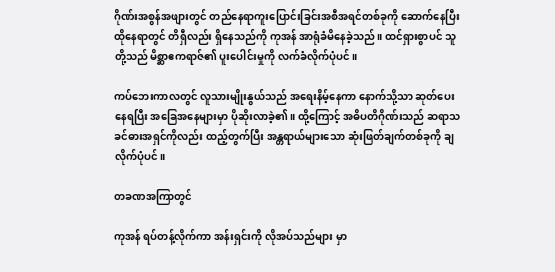ဂိုဏ်းအစွန်အဖျားတွင် တည်နေရာကူးပြောင်းခြင်းအစီအရင်တစ်ခုကို ဆောက်နေပြီး ထိုနေရာတွင် တိရှီလည်း ရှိနေသည်ကို ကုအန် အာရုံခံမိနေခဲ့သည်။ ထင်ရှားစွာပင် သူတို့သည် မိစ္ဆာဧကရာဇ်၏ ပူးပေါင်းမှုကို လက်ခံလိုက်ပုံပင်။

ကပ်ဘေးကာလတွင် လူသားမျိုးနွယ်သည် အရေးနိမ့်နေကာ နောက်သို့သာ ဆုတ်ပေးနေရပြီး အခြေအနေများမှာ ပိုဆိုးလာခဲ့၏။ ထို့ကြောင့် အဓိပတိဂိုဏ်းသည် ဆရာသခင်ဓားအရှင်ကိုလည်း ထည့်တွက်ပြီး အန္တရာယ်များသော ဆုံးဖြတ်ချက်တစ်ခုကို ချလိုက်ပုံပင်။

တခဏအကြာတွင်

ကုအန် ရပ်တန့်လိုက်ကာ အန်းရှင်းကို လိုအပ်သည်များ မှာ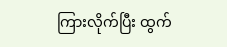ကြားလိုက်ပြီး ထွက်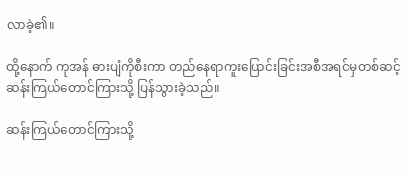လာခဲ့၏။

ထို့နောက် ကုအန် ဓားပျံကိုစီးကာ ‌တည်နေရာကူးပြောင်းခြင်းအစီအရင်မှတစ်ဆင့် ဆန်းကြယ်တောင်ကြားသို့ ပြန်သွားခဲ့သည်။

ဆန်းကြယ်တောင်ကြားသို့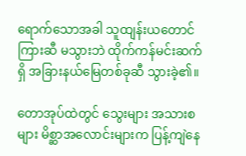ရောက်သောအခါ သူထျန်းယတောင်ကြားဆီ မသွားဘဲ ထိုက်ကန်မင်းဆက်ရှိ အခြားနယ်မြေတစ်ခုဆီ သွားခဲ့၏။

တောအုပ်ထဲတွင် သွေးများ အသားစများ မိစ္ဆာအလောင်းများက ပြန့်ကျဲနေ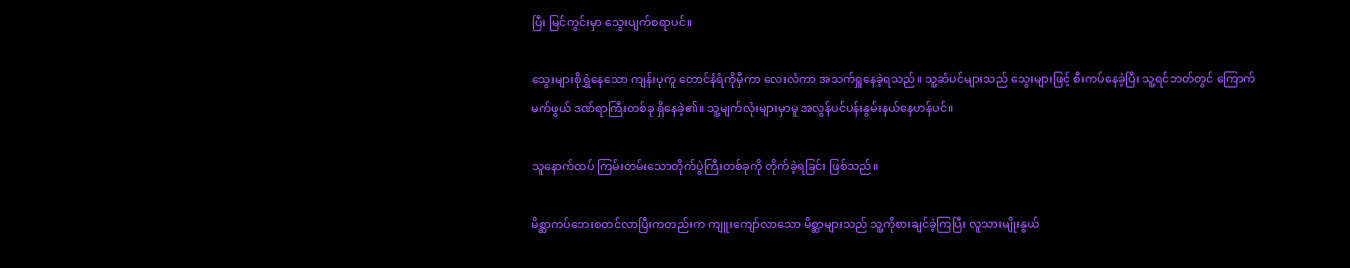ပြီး မြင်ကွင်းမှာ သွေးပျက်စရာပင်။

သွေးများစိုရွှဲနေသော ကျန်းပုကူ တောင်နံရံကိုမှီကာ လေးလံကာ အသက်ရှူနေခဲ့ရသည်။ သူ့ဆံပင်များသည် သွေးများဖြင့် စီးကပ်နေခဲ့ပြီး သူ့ရင်ဘတ်တွင် ကြောက်မက်ဖွယ် ဒဏ်ရာကြီးတစ်ခု ရှိနေခဲ့၏။ သူ့မျက်လုံးများမှာမူ အလွန်ပင်ပန်းနွမ်းနယ်နေဟန်ပင်။

သူနောက်ထပ် ကြမ်းတမ်းသောတိုက်ပွဲကြီးတစ်ခုကို တိုက်ခဲ့ရခြင်း ဖြစ်သည်။

မိစ္ဆာကပ်ဘေးစတင်လာပြီးကတည်းက ကျူးကျော်လာသော မိစ္ဆာများသည် သူ့ကိုစားချင်ခဲ့ကြပြီး လူသားမျိုးနွယ်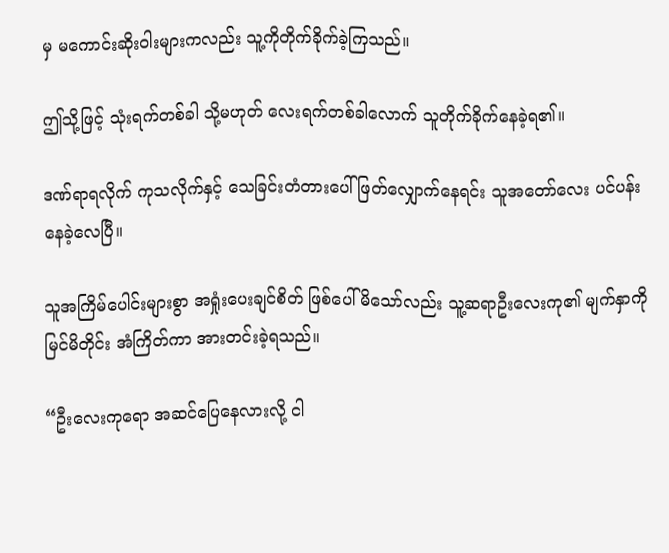မှ မကောင်းဆိုးဝါးများကလည်း သူ့ကိုတိုက်ခိုက်ခဲ့ကြသည်။

ဤသို့ဖြင့် သုံးရက်တစ်ခါ သို့မဟုတ် လေးရက်တစ်ခါလောက် သူတိုက်ခိုက်နေခဲ့ရ၏။

ဒဏ်ရာရလိုက် ကုသလိုက်နှင့် သေခြင်းတံတားပေါ်ဖြတ်လျှောက်နေရင်း သူအတော်လေး ပင်ပန်းနေခဲ့လေပြီ။

သူအကြိမ်ပေါင်းများစွာ အရှုံးပေးချင်စိတ် ဖြစ်ပေါ်မိသော်လည်း သူ့ဆရာဦးလေးကု၏ မျက်နှာကို မြင်မိတိုင်း အံကြိတ်ကာ အားတင်းခဲ့ရသည်။

“ဦးလေးကုရော အဆင်ပြေနေလားလို့ ငါ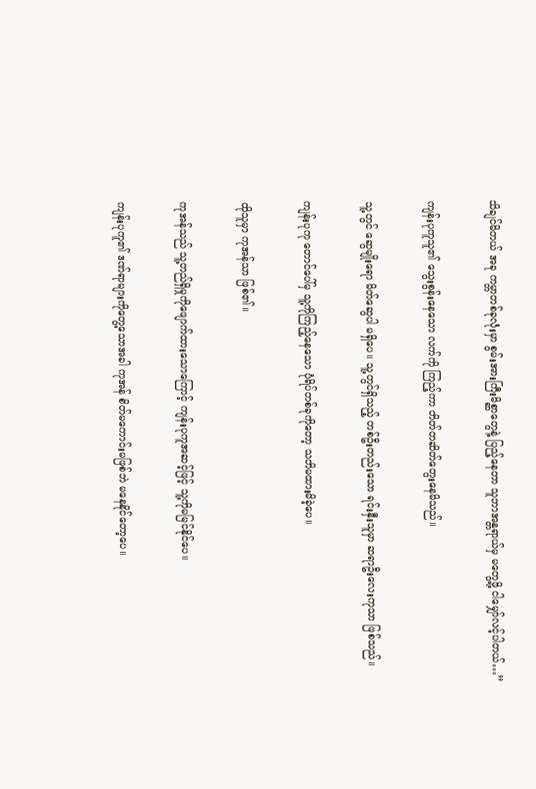သိချင်မိတယ် အခု ကမ္ဘာတစ်ခုလုံးမှာ စွမ်းအားကြီးမိစ္ဆာတွေနဲ့ ပြည့်နေတာ သူဘာအန္တရာယ်မှ မတွေ့ဖို့ ငါမျှော်လင့်ပါတယ်…”

ကျန်းပုကူသူ၏ သွေးစွန်းနေသော လက်ကို ကြည့်ကာ တိတ်တ‌ဆိတ်တွေးနေမိသည်။

သူ့တွင် ဆွေမျိုးရော မိတ်ဆွေပါ မရှိပေ။ သူ့တွင်ရှိသည့် တစ်ဦးတည်းသော ရင်းနှီးသူမှာ ဆရာဦးလေးကုသာ ဖြစ်သည်။

ကျန်းပုကု တောင်ပေါ်မှ သူ့ကိုကြည့်နေသော ပုံရိပ်တစ်ခုကိုတော့ သတိမထားမိခဲ့ပေ။

ထိုသူမှာ ကုအန်သာ ဖြစ်၏။

ကုအန်သည် သူ့တည်ရှိမှုကိုဖျောက်ထားသောကြောင့် ကျန်းပုကူအဆင့်ဖြင့် သူ့ကိုမမြင်နိုင်ပေ။

ကျန်းပုကူ၏ ဒဏ်ရာများကိုတွေ့သောအခါ ကုအန် စိတ်မကောင်းမဖြစ်ဘဲ မနေနိုင်တော့ပေ။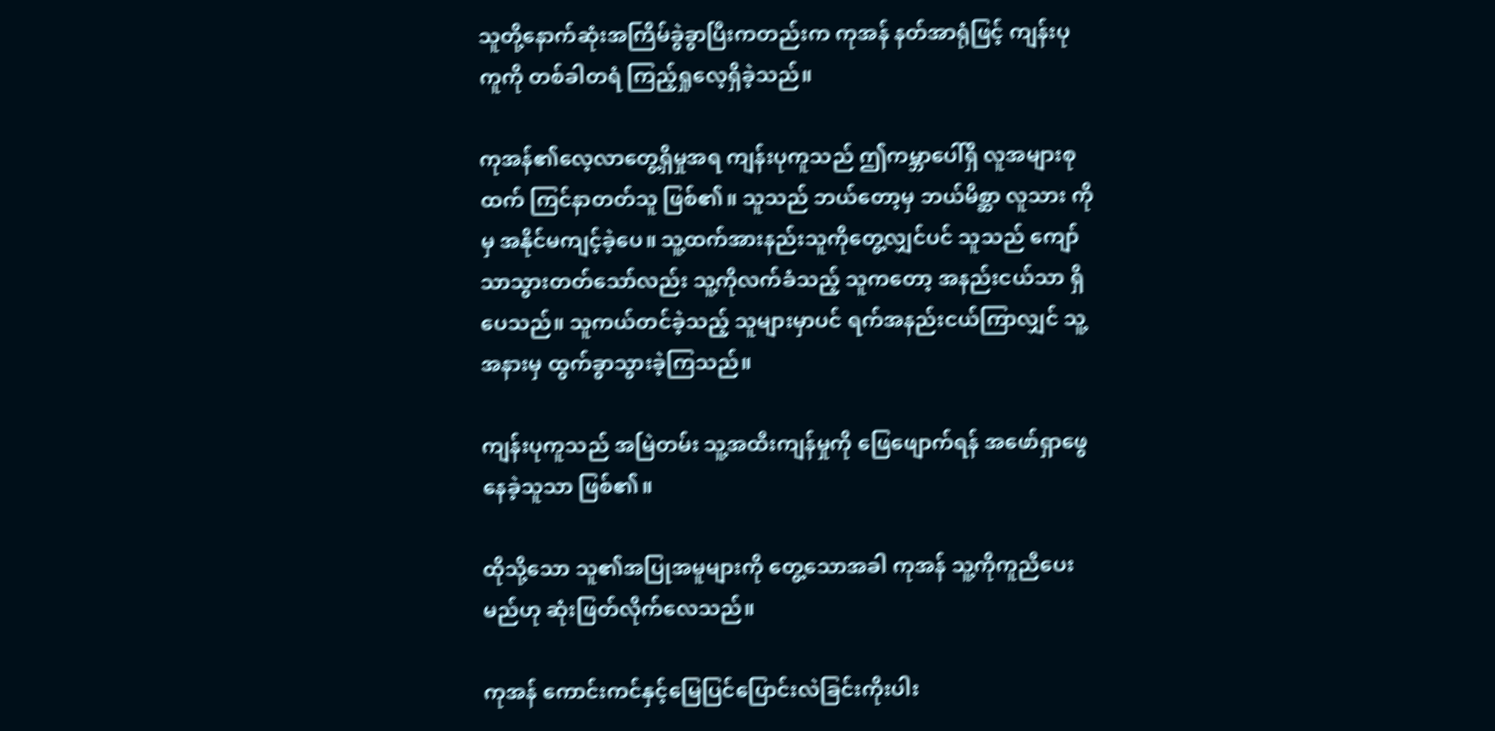သူတို့နောက်ဆုံးအကြိမ်ခွဲခွာပြီးကတည်းက ကုအန် နတ်အာရုံဖြင့် ကျန်းပုကူကို တစ်ခါတရံ ကြည့်ရှုလေ့ရှိခဲ့သည်။

ကုအန်၏လေ့လာတွေ့ရှိမှုအရ ကျန်းပုကူသည် ဤကမ္ဘာပေါ်ရှိ လူအများစုထက် ကြင်နာတတ်သူ ဖြစ်၏။ သူသည် ဘယ်တော့မှ ဘယ်မိစ္ဆာ လူသား ကိုမှ အနိုင်မကျင့်ခဲ့ပေ။ သူ့ထက်အားနည်းသူကိုတွေ့လျှင်ပင် သူသည် ကျော်သာသွားတတ်သော်လည်း သူ့ကိုလက်ခံသည့် သူကတော့ အနည်းငယ်သာ ရှိပေသည်။ သူကယ်တင်ခဲ့သည့် သူများမှာပင် ရက်အနည်းငယ်ကြာလျှင် သူ့အနားမှ ထွက်ခွာသွားခဲ့ကြသည်။

ကျန်းပုကူသည် အမြဲတမ်း သူ့အထီးကျန်မှုကို ဖြေဖျောက်ရန် အဖော်ရှာဖွေနေခဲ့သူသာ ဖြစ်၏။

ထိုသို့သော သူ၏အပြုအမူများကို တွေ့သောအခါ ကုအန် သူ့ကိုကူညီပေးမည်ဟု ဆုံးဖြတ်လိုက်လေသည်။

ကုအန် ကောင်း‌ကင်နှင့်မြေပြင်ပြောင်းလဲခြင်းကိုးပါး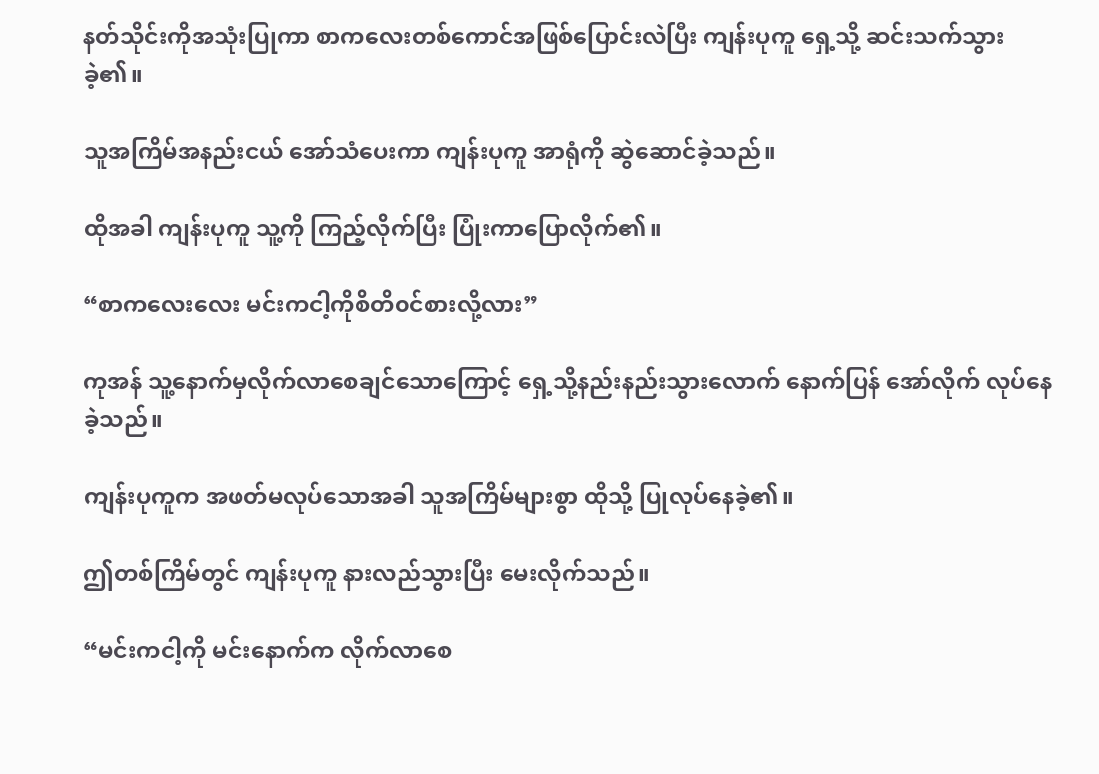နတ်သိုင်းကိုအသုံးပြုကာ စာကလေးတစ်ကောင်အဖြစ်ပြောင်းလဲပြီး ကျန်းပုကူ ရှေ့သို့ ဆင်းသက်သွားခဲ့၏။

သူအကြိမ်အနည်းငယ် အော်သံပေးကာ ကျန်းပုကူ အာရုံကို ဆွဲဆောင်ခဲ့သည်။

ထိုအခါ ကျန်းပုကူ သူ့ကို ကြည့်လိုက်ပြီး ပြုံးကာပြောလိုက်၏။

“စာကလေးလေး မင်းကငါ့ကိုစိတိ၀င်စားလို့လား”

ကုအန် သူ့နောက်မှလိုက်လာစေချင်သောကြောင့် ရှေ့သို့နည်းနည်းသွားလောက် နောက်ပြန် အော်လိုက် လုပ်နေခဲ့သည်။

ကျန်းပုကူက အဖတ်မလုပ်သောအခါ သူအကြိမ်များစွာ ထိုသို့ ပြုလုပ်နေခဲ့၏။

ဤတစ်ကြိမ်တွင် ကျန်းပုကူ နားလည်သွားပြီး မေးလိုက်သည်။

“မင်းကငါ့ကို မင်းနောက်က လိုက်လာစေ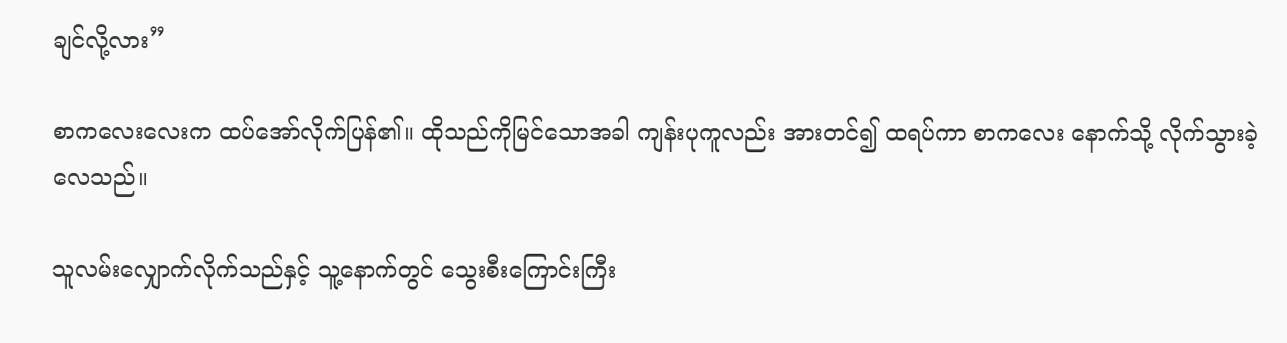ချင်လို့လား”

စာကလေးလေးက ထပ်အော်လိုက်ပြန်၏။ ထိုသည်ကိုမြင်သောအခါ ကျန်းပုကူလည်း အားတင်၍ ထရပ်ကာ စာကလေး နောက်သို့ ‌လိုက်သွားခဲ့လေသည်။

သူလမ်းလျှောက်လိုက်သည်နှင့် သူ့နောက်တွင် သွေးစီးကြောင်းကြီး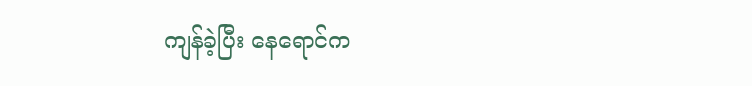ကျန်ခဲ့ပြီး နေရောင်က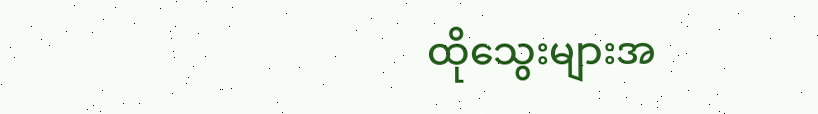ထိုသွေးများအ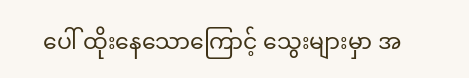ပေါ် ထိုးနေသောကြောင့် သွေးများမှာ အ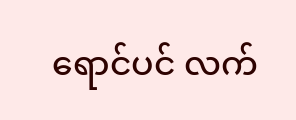ရောင်ပင် လက်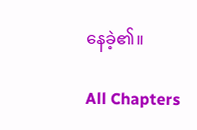နေခဲ့၏။

All Chapters